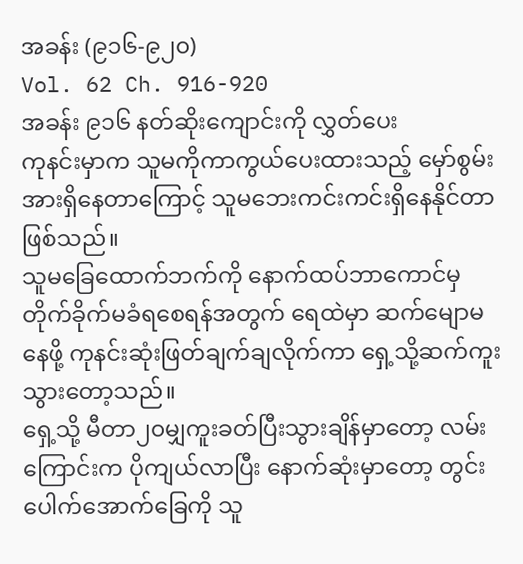အခန်း (၉၁၆-၉၂၀)
Vol. 62 Ch. 916-920
အခန်း ၉၁၆ နတ်ဆိုးကျောင်းကို လွှတ်ပေး
ကုနင်းမှာက သူမကိုကာကွယ်ပေးထားသည့် မှော်စွမ်းအားရှိနေတာကြောင့် သူမဘေးကင်းကင်းရှိနေနိုင်တာဖြစ်သည်။
သူမခြေထောက်ဘက်ကို နောက်ထပ်ဘာကောင်မှတိုက်ခိုက်မခံရစေရန်အတွက် ရေထဲမှာ ဆက်မျောမနေဖို့ ကုနင်းဆုံးဖြတ်ချက်ချလိုက်ကာ ရှေ့သို့ဆက်ကူးသွားတော့သည်။
ရှေ့သို့ မီတာ၂၀မျှကူးခတ်ပြီးသွားချိန်မှာတော့ လမ်းကြောင်းက ပိုကျယ်လာပြီး နောက်ဆုံးမှာတော့ တွင်းပေါက်အောက်ခြေကို သူ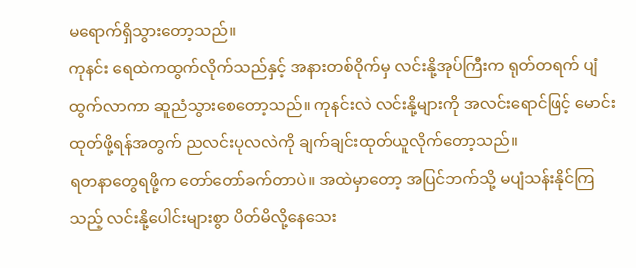မရောက်ရှိသွားတော့သည်။
ကုနင်း ရေထဲကထွက်လိုက်သည်နှင့် အနားတစ်ဝိုက်မှ လင်းနို့အုပ်ကြီးက ရုတ်တရက် ပျံထွက်လာကာ ဆူညံသွားစေတော့သည်။ ကုနင်းလဲ လင်းနို့များကို အလင်းရောင်ဖြင့် မောင်းထုတ်ဖို့ရန်အတွက် ညလင်းပုလလဲကို ချက်ချင်းထုတ်ယူလိုက်တော့သည်။
ရတနာတွေရဖို့က တော်တော်ခက်တာပဲ။ အထဲမှာတော့ အပြင်ဘက်သို့ မပျံသန်းနိုင်ကြသည့် လင်းနို့ပေါင်းများစွာ ပိတ်မိလို့နေသေး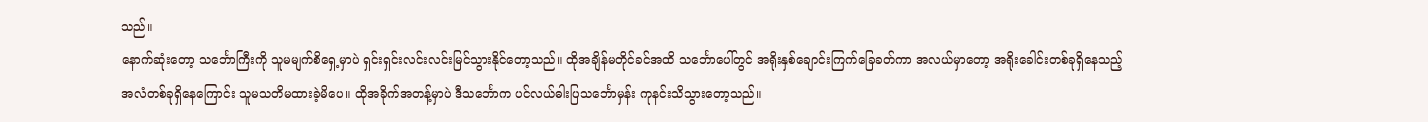သည်။
နောက်ဆုံးတော့ သင်္ဘောကြီးကို သူမမျက်စိရှေ့မှာပဲ ရှင်းရှင်းလင်းလင်းမြင်သွားနိုင်တော့သည်။ ထိုအချိန်မတိုင်ခင်အထိ သင်္ဘောပေါ်တွင် အရိုးနှစ်ချောင်းကြက်ခြေခတ်ကာ အလယ်မှာတော့ အရိုးခေါင်းတစ်ခုရှိနေသည့် အလံတစ်ခုရှိနေကြောင်း သူမသတိမထားခဲ့မိပေ။ ထိုအခိုက်အတန့်မှာပဲ ဒီသင်္ဘောက ပင်လယ်ဓါးပြသင်္ဘောမှန်း ကုနင်းသိသွားတော့သည်။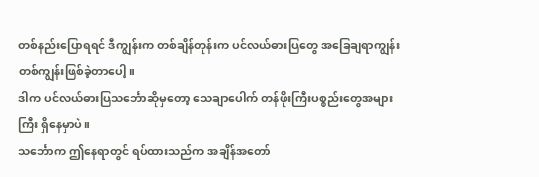တစ်နည်းပြောရရင် ဒီကျွန်းက တစ်ချိန်တုန်းက ပင်လယ်ဓားပြတွေ အခြေချရာကျွန်းတစ်ကျွန်းဖြစ်ခဲ့တာပေါ့။
ဒါက ပင်လယ်ဓားပြသင်္ဘောဆိုမှတော့ သေချာပေါက် တန်ဖိုးကြီးပစ္စည်းတွေအများကြီး ရှိနေမှာပဲ။
သင်္ဘောက ဤနေရာတွင် ရပ်ထားသည်က အချိန်အတော်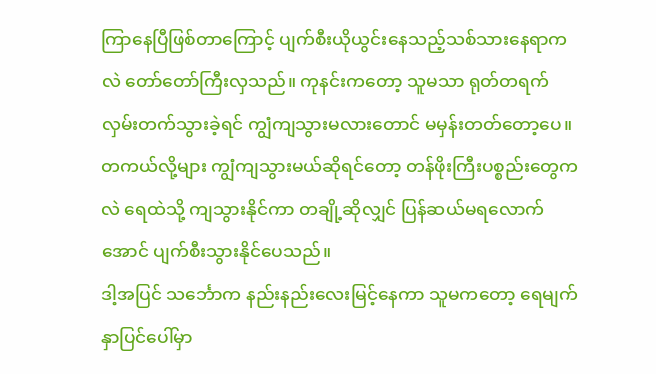ကြာနေပြီဖြစ်တာကြောင့် ပျက်စီးယိုယွင်းနေသည့်သစ်သားနေရာကလဲ တော်တော်ကြီးလှသည်။ ကုနင်းကတော့ သူမသာ ရုတ်တရက်လှမ်းတက်သွားခဲ့ရင် ကျွံကျသွားမလားတောင် မမှန်းတတ်တော့ပေ။ တကယ်လို့များ ကျွံကျသွားမယ်ဆိုရင်တော့ တန်ဖိုးကြီးပစ္စည်းတွေကလဲ ရေထဲသို့ ကျသွားနိုင်ကာ တချို့ဆိုလျှင် ပြန်ဆယ်မရလောက်အောင် ပျက်စီးသွားနိုင်ပေသည်။
ဒါ့အပြင် သင်္ဘောက နည်းနည်းလေးမြင့်နေကာ သူမကတော့ ရေမျက်နှာပြင်ပေါ်မှာ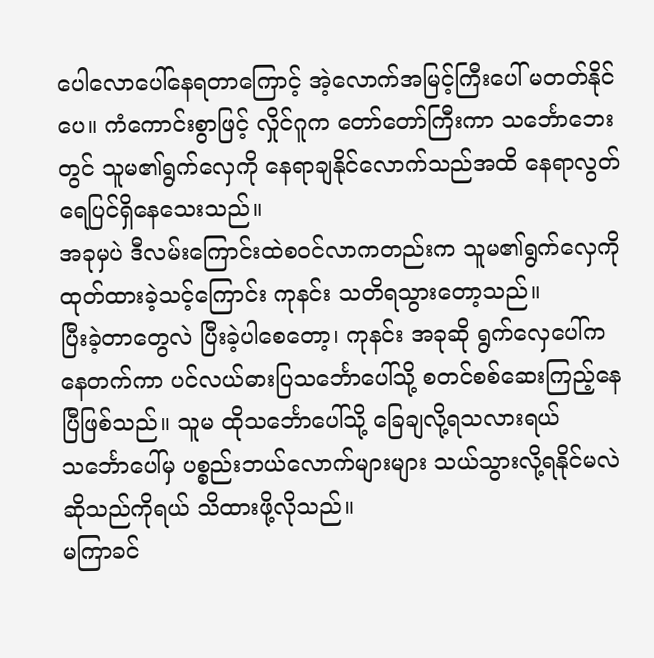ပေါလောပေါ်နေရတာကြောင့် အဲ့လောက်အမြင့်ကြီးပေါ် မတတ်နိုင်ပေ။ ကံကောင်းစွာဖြင့် လှိုင်ဂူက တော်တော်ကြီးကာ သင်္ဘောဘေးတွင် သူမ၏ရွက်လှေကို နေရာချနိုင်လောက်သည်အထိ နေရာလွတ်ရေပြင်ရှိနေသေးသည်။
အခုမှပဲ ဒီလမ်းကြောင်းထဲစဝင်လာကတည်းက သူမ၏ရွက်လှေကို ထုတ်ထားခဲ့သင့်ကြောင်း ကုနင်း သတိရသွားတော့သည်။
ပြီးခဲ့တာတွေလဲ ပြီးခဲ့ပါစေတော့၊ ကုနင်း အခုဆို ရွက်လှေပေါ်ကနေတက်ကာ ပင်လယ်ဓားပြသင်္ဘောပေါ်သို့ စတင်စစ်ဆေးကြည့်နေပြီဖြစ်သည်။ သူမ ထိုသင်္ဘောပေါ်သို့ ခြေချလို့ရသလားရယ် သင်္ဘောပေါ်မှ ပစ္စည်းဘယ်လောက်များများ သယ်သွားလို့ရနိုင်မလဲဆိုသည်ကိုရယ် သိထားဖို့လိုသည်။
မကြာခင်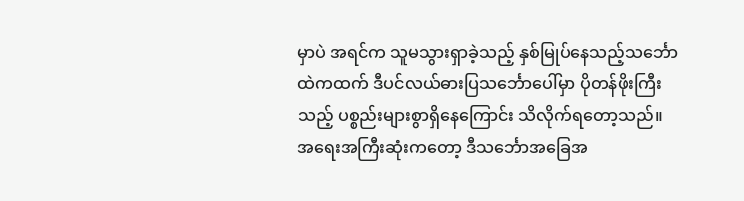မှာပဲ အရင်က သူမသွားရှာခဲ့သည့် နှစ်မြုပ်နေသည့်သင်္ဘောထဲကထက် ဒီပင်လယ်ဓားပြသင်္ဘောပေါ်မှာ ပိုတန်ဖိုးကြီးသည့် ပစ္စည်းများစွာရှိနေကြောင်း သိလိုက်ရတော့သည်။ အရေးအကြီးဆုံးကတော့ ဒီသင်္ဘောအခြေအ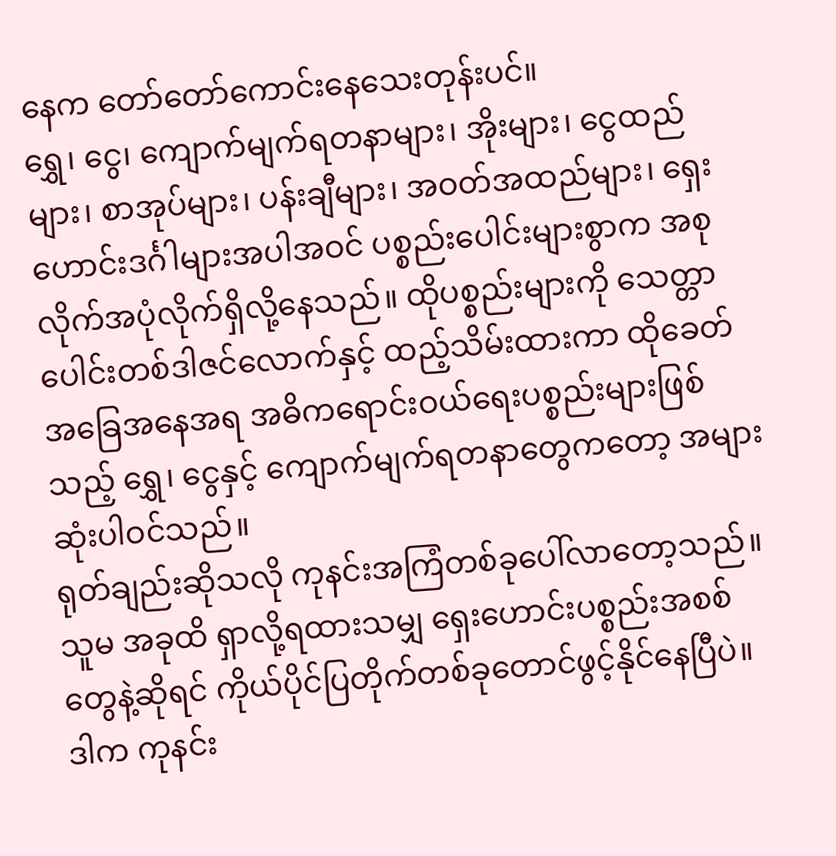နေက တော်တော်ကောင်းနေသေးတုန်းပင်။
ရွှေ၊ ငွေ၊ ကျောက်မျက်ရတနာများ၊ အိုးများ၊ ငွေထည်များ၊ စာအုပ်များ၊ ပန်းချီများ၊ အဝတ်အထည်များ၊ ရှေးဟောင်းဒင်္ဂါများအပါအဝင် ပစ္စည်းပေါင်းများစွာက အစုလိုက်အပုံလိုက်ရှိလို့နေသည်။ ထိုပစ္စည်းများကို သေတ္တာပေါင်းတစ်ဒါဇင်လောက်နှင့် ထည့်သိမ်းထားကာ ထိုခေတ်အခြေအနေအရ အဓိကရောင်းဝယ်ရေးပစ္စည်းများဖြစ်သည့် ရွှေ၊ ငွေနှင့် ကျောက်မျက်ရတနာတွေကတော့ အများဆုံးပါဝင်သည်။
ရုတ်ချည်းဆိုသလို ကုနင်းအကြံတစ်ခုပေါ်လာတော့သည်။ သူမ အခုထိ ရှာလို့ရထားသမျှ ရှေးဟောင်းပစ္စည်းအစစ်တွေနဲ့ဆိုရင် ကိုယ်ပိုင်ပြတိုက်တစ်ခုတောင်ဖွင့်နိုင်နေပြီပဲ။ ဒါက ကုနင်း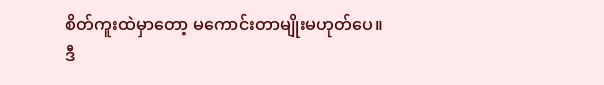စိတ်ကူးထဲမှာတော့ မကောင်းတာမျိုးမဟုတ်ပေ။ ဒီ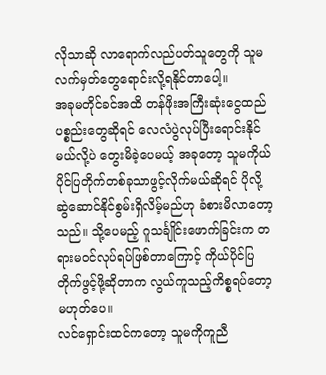လိုသာဆို လာရောက်လည်ပတ်သူတွေကို သူမလက်မှတ်တွေရောင်းလို့ရနိုင်တာပေါ့။
အခုမတိုင်ခင်အထိ တန်ဖိုးအကြီးဆုံးငွေထည်ပစ္စည်းတွေဆိုရင် လေလံပွဲလုပ်ပြီးရောင်းနိုင်မယ်လို့ပဲ တွေးမိခဲ့ပေမယ့် အခုတော့ သူမကိုယ်ပိုင်ပြတိုက်တစ်ခုသာဖွင့်လိုက်မယ်ဆိုရင် ပိုလို့ဆွဲဆောင်နိုင်စွမ်းရှိလိမ့်မည်ဟု ခံစားမိလာတော့သည်။ သို့ပေမည့် ဂူသင်္ချိုင်းဖောက်ခြင်းက တရားမဝင်လုပ်ရပ်ဖြစ်တာကြောင့် ကိုယ်ပိုင်ပြတိုက်ဖွင့်ဖို့ဆိုတာက လွယ်ကူသည့်ကိစ္စရပ်တော့မဟုတ်ပေ။
လင်ရှောင်းထင်ကတော့ သူမကိုကူညီ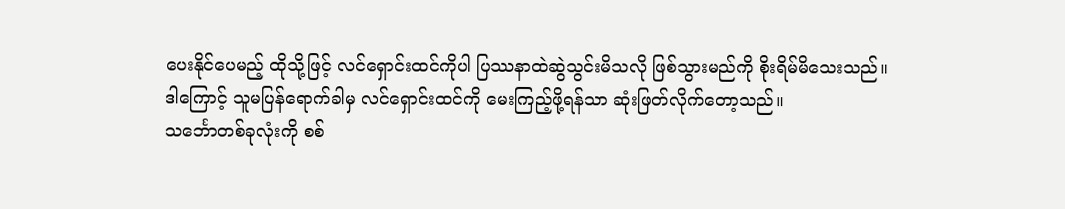ပေးနိုင်ပေမည့် ထိုသို့ဖြင့် လင်ရှောင်းထင်ကိုပါ ပြဿနာထဲဆွဲသွင်းမိသလို ဖြစ်သွားမည်ကို စိုးရိမ်မိသေးသည်။
ဒါကြောင့် သူမပြန်ရောက်ခါမှ လင်ရှောင်းထင်ကို မေးကြည့်ဖို့ရန်သာ ဆုံးဖြတ်လိုက်တော့သည်။
သင်္ဘောတစ်ခုလုံးကို စစ်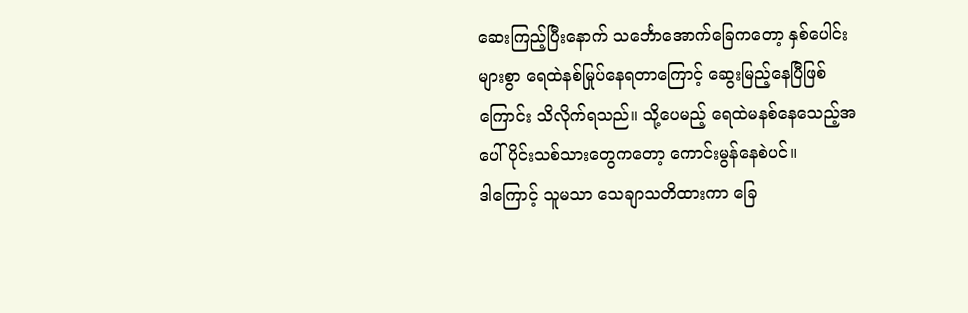ဆေးကြည့်ပြီးနောက် သင်္ဘောအောက်ခြေကတော့ နှစ်ပေါင်းများစွာ ရေထဲနစ်မြုပ်နေရတာကြောင့် ဆွေးမြည့်နေပြီဖြစ်ကြောင်း သိလိုက်ရသည်။ သို့ပေမည့် ရေထဲမနစ်နေသေည့်အပေါ်ပိုင်းသစ်သားတွေကတော့ ကောင်းမွန်နေစဲပင်။
ဒါကြောင့် သူမသာ သေချာသတိထားကာ ခြေ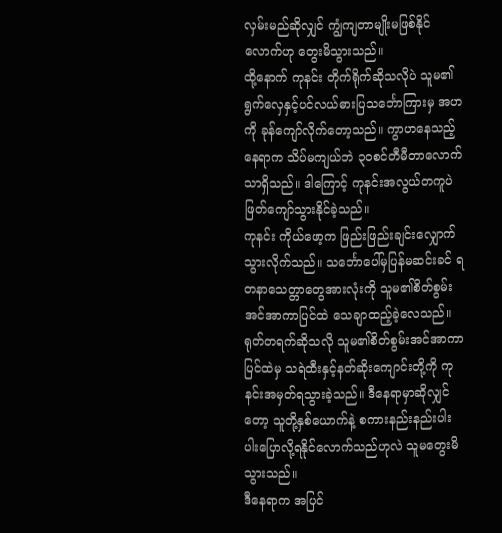လှမ်းမည်ဆိုလျှင် ကျွံကျတာမျိုးမဖြစ်နိုင်လောက်ဟု တွေးမိသွားသည်။
ထို့နောက် ကုနင်း တိုက်ရိုက်ဆိုသလိုပဲ သူမ၏ရွက်လှေနှင့်ပင်လယ်ဓားပြသင်္ဘောကြားမှ အဟကို ခုန်ကျော်လိုက်တော့သည်။ ကွာဟနေသည့်နေရာက သိပ်မကျယ်ဘဲ ၃၀စင်တီမီတာလောက်သာရှိသည်။ ဒါကြောင့် ကုနင်းအလွယ်တကူပဲ ဖြတ်ကျော်သွားနိုင်ခဲ့သည်။
ကုနင်း ကိုယ်ဖော့က ဖြည်းဖြည်းချင်းလျှောက်သွားလိုက်သည်။ သင်္ဘောပေါ်မှပြန်မဆင်းခင် ရတနာသေတ္တာတွေအားလုံးကို သူမ၏စိတ်စွမ်းအင်အာကာပြင်ထဲ သေချာထည့်ခဲ့လေသည်။
ရုတ်တရက်ဆိုသလို သူမ၏စိတ်စွမ်းအင်အာကာပြင်ထဲမှ သရဲထီးနှင့်နတ်ဆိုးကျောင်းတို့ကို ကုနင်းအမှတ်ရသွားခဲ့သည်။ ဒီနေရာမှာဆိုလျှင်တော့ သူတို့နှစ်ယောက်နဲ့ စကားနည်းနည်းပါးပါးပြောလို့ရနိုင်လောက်သည်ဟုလဲ သူမတွေးမိသွားသည်။
ဒီနေရာက အပြင်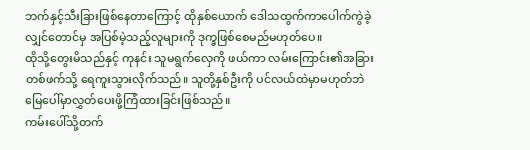ဘက်နှင့်သီးခြားဖြစ်နေတာကြောင့် ထိုနှစ်ယောက် ဒေါသထွက်ကာပေါက်ကွဲခဲ့လျှင်တောင်မှ အပြစ်မဲ့သည့်လူများကို ဒုက္ခဖြစ်စေမည်မဟုတ်ပေ။
ထိုသို့တွေးမိသည်နှင့် ကုနင်း သူမရွက်လှေကို ဖယ်ကာ လမ်းကြောင်း၏အခြားတစ်ဖက်သို့ ရေကူးသွားလိုက်သည်။ သူတို့နှစ်ဦးကို ပင်လယ်ထဲမှာမဟုတ်ဘဲ မြေပေါ်မှာလွှတ်ပေးဖို့ကြံထားခြင်းဖြစ်သည်။
ကမ်းပေါ်သို့တက်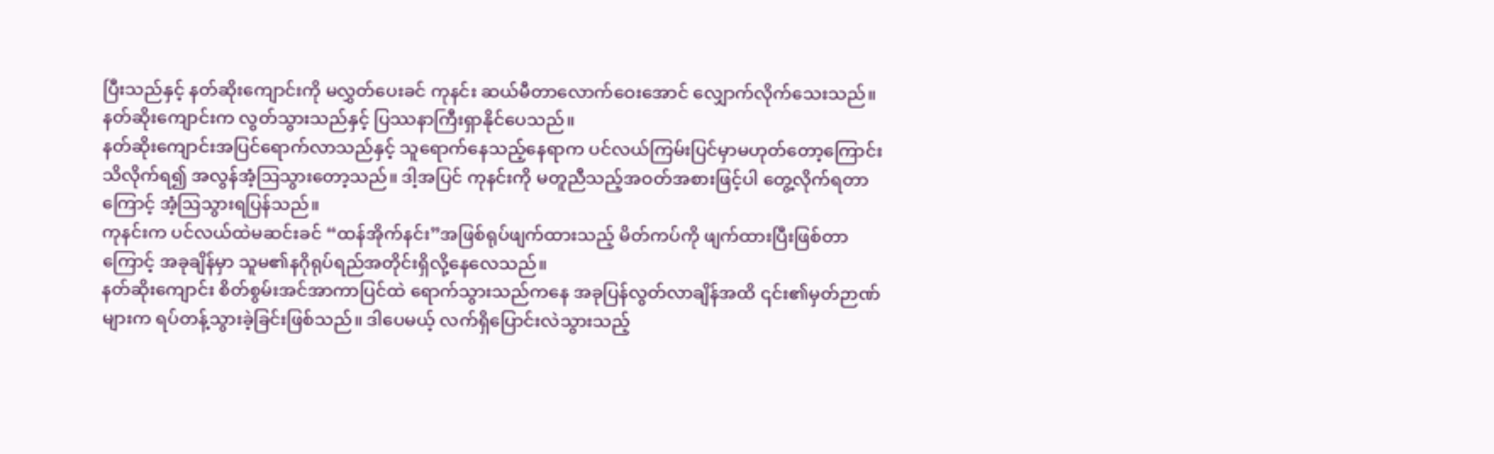ပြီးသည်နှင့် နတ်ဆိုးကျောင်းကို မလွှတ်ပေးခင် ကုနင်း ဆယ်မီတာလောက်ဝေးအောင် လျှောက်လိုက်သေးသည်။ နတ်ဆိုးကျောင်းက လွတ်သွားသည်နှင့် ပြဿနာကြီးရှာနိုင်ပေသည်။
နတ်ဆိုးကျောင်းအပြင်ရောက်လာသည်နှင့် သူရောက်နေသည့်နေရာက ပင်လယ်ကြမ်းပြင်မှာမဟုတ်တော့ကြောင်း သိလိုက်ရ၍ အလွန်အံ့ဩသွားတော့သည်။ ဒါ့အပြင် ကုနင်းကို မတူညီသည့်အဝတ်အစားဖြင့်ပါ တွေ့လိုက်ရတာကြောင့် အံ့ဩသွားရပြန်သည်။
ကုနင်းက ပင်လယ်ထဲမဆင်းခင် “ထန်အိုက်နင်း”အဖြစ်ရုပ်ဖျက်ထားသည့် မိတ်ကပ်ကို ဖျက်ထားပြီးဖြစ်တာကြောင့် အခုချိန်မှာ သူမ၏နဂိုရုပ်ရည်အတိုင်းရှိလို့နေလေသည်။
နတ်ဆိုးကျောင်း စိတ်စွမ်းအင်အာကာပြင်ထဲ ရောက်သွားသည်ကနေ အခုပြန်လွတ်လာချိန်အထိ ၎င်း၏မှတ်ဉာဏ်များက ရပ်တန့်သွားခဲ့ခြင်းဖြစ်သည်။ ဒါပေမယ့် လက်ရှိပြောင်းလဲသွားသည့်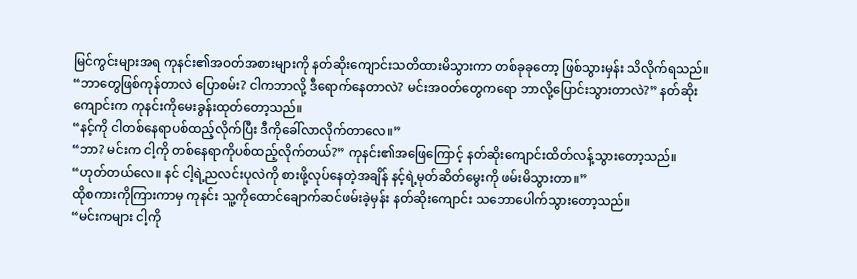မြင်ကွင်းများအရ ကုနင်း၏အဝတ်အစားများကို နတ်ဆိုးကျောင်းသတိထားမိသွားကာ တစ်ခုခုတော့ ဖြစ်သွားမှန်း သိလိုက်ရသည်။
“ဘာတွေဖြစ်ကုန်တာလဲ ပြောစမ်း? ငါကဘာလို့ ဒီရောက်နေတာလဲ? မင်းအဝတ်တွေကရော ဘာလို့ပြောင်းသွားတာလဲ?” နတ်ဆိုးကျောင်းက ကုနင်းကိုမေးခွန်းထုတ်တော့သည်။
“နင့်ကို ငါတစ်နေရာပစ်ထည့်လိုက်ပြီး ဒီကိုခေါ်လာလိုက်တာလေ။”
“ဘာ? မင်းက ငါ့ကို တစ်နေရာကိုပစ်ထည့်လိုက်တယ်?” ကုနင်း၏အဖြေကြောင့် နတ်ဆိုးကျောင်းထိတ်လန့်သွားတော့သည်။
“ဟုတ်တယ်လေ။ နင် ငါ့ရဲ့ညလင်းပုလဲကို စားဖို့လုပ်နေတဲ့အချိန် နင့်ရဲ့မုတ်ဆိတ်မွေးကို ဖမ်းမိသွားတာ။”
ထိုစကားကိုကြားကာမှ ကုနင်း သူ့ကိုထောင်ချောက်ဆင်ဖမ်းခဲ့မှန်း နတ်ဆိုးကျောင်း သဘောပေါက်သွားတော့သည်။
“မင်းကများ ငါ့ကို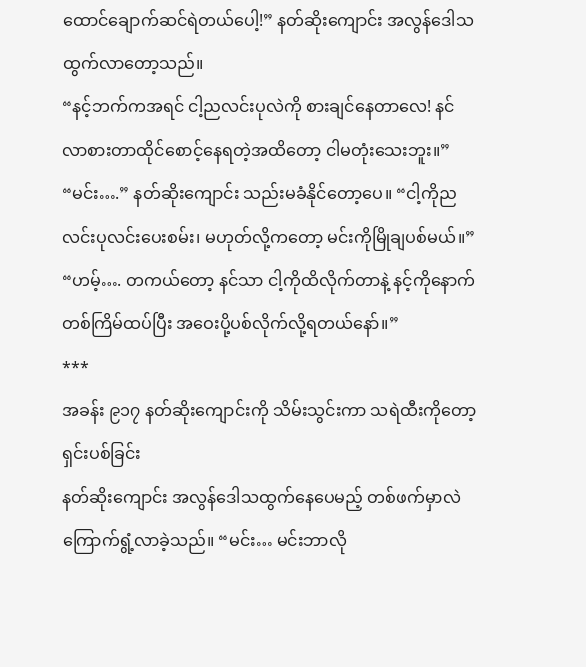ထောင်ချောက်ဆင်ရဲတယ်ပေါ့!” နတ်ဆိုးကျောင်း အလွန်ဒေါသထွက်လာတော့သည်။
“နင့်ဘက်ကအရင် ငါ့ညလင်းပုလဲကို စားချင်နေတာလေ! နင်လာစားတာထိုင်စောင့်နေရတဲ့အထိတော့ ငါမတုံးသေးဘူး။”
“မင်း….” နတ်ဆိုးကျောင်း သည်းမခံနိုင်တော့ပေ။ “ငါ့ကိုညလင်းပုလင်းပေးစမ်း၊ မဟုတ်လို့ကတော့ မင်းကိုမြိုချပစ်မယ်။”
“ဟမ့်…. တကယ်တော့ နင်သာ ငါ့ကိုထိလိုက်တာနဲ့ နင့်ကိုနောက်တစ်ကြိမ်ထပ်ပြီး အဝေးပို့ပစ်လိုက်လို့ရတယ်နော်။”
***
အခန်း ၉၁၇ နတ်ဆိုးကျောင်းကို သိမ်းသွင်းကာ သရဲထီးကိုတော့ ရှင်းပစ်ခြင်း
နတ်ဆိုးကျောင်း အလွန်ဒေါသထွက်နေပေမည့် တစ်ဖက်မှာလဲ ကြောက်ရွံ့လာခဲ့သည်။ “မင်း… မင်းဘာလို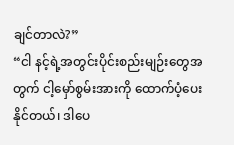ချင်တာလဲ?”
“ငါ နင့်ရဲ့အတွင်းပိုင်းစည်းမျဉ်းတွေအတွက် ငါ့မှော်စွမ်းအားကို ထောက်ပံ့ပေးနိုင်တယ်၊ ဒါပေ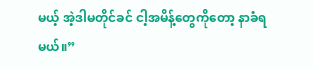မယ့် အဲ့ဒါမတိုင်ခင် ငါ့အမိန့်တွေကိုတော့ နာခံရမယ်။”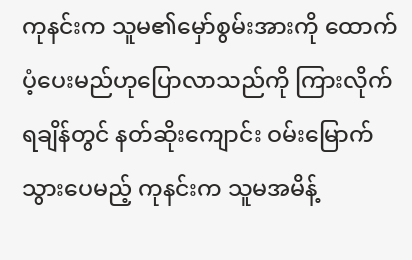ကုနင်းက သူမ၏မှော်စွမ်းအားကို ထောက်ပံ့ပေးမည်ဟုပြောလာသည်ကို ကြားလိုက်ရချိန်တွင် နတ်ဆိုးကျောင်း ဝမ်းမြောက်သွားပေမည့် ကုနင်းက သူမအမိန့်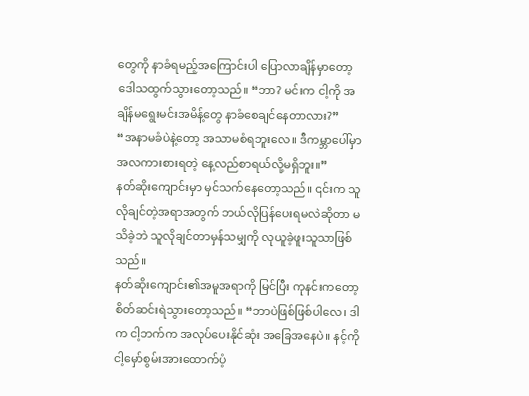တွေကို နာခံရမည့်အကြောင်းပါ ပြောလာချိန်မှာတော့ ဒေါသထွက်သွားတော့သည်။ “ဘာ? မင်းက ငါ့ကို အချိန်မရွေးမင်းအမိန့်တွေ နာခံစေချင်နေတာလား?”
“အနာမခံပဲနဲ့တော့ အသာမစံရဘူးလေ။ ဒီကမ္ဘာပေါ်မှာ အလကားစားရတဲ့ နေ့လည်စာရယ်လို့မရှိဘူး။”
နတ်ဆိုးကျောင်းမှာ မှင်သက်နေတော့သည်။ ၎င်းက သူလိုချင်တဲ့အရာအတွက် ဘယ်လိုပြန်ပေးရမလဲဆိုတာ မသိခဲ့ဘဲ သူလိုချင်တာမှန်သမျှကို လုယူခဲ့ဖူးသူသာဖြစ်သည်။
နတ်ဆိုးကျောင်း၏အမူအရာကို မြင်ပြီး ကုနင်းကတော့ စိတ်ဆင်းရဲသွားတော့သည်။ “ဘာပဲဖြစ်ဖြစ်ပါလေ၊ ဒါက ငါ့ဘက်က အလုပ်ပေးနိုင်ဆုံး အခြေအနေပဲ။ နင့်ကို ငါ့မှော်စွမ်းအားထောက်ပံ့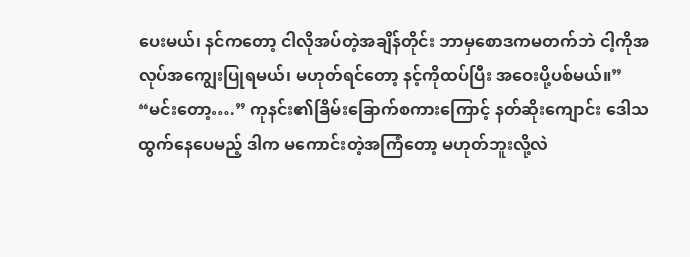ပေးမယ်၊ နင်ကတော့ ငါလိုအပ်တဲ့အချိန်တိုင်း ဘာမှစောဒကမတက်ဘဲ ငါ့ကိုအလုပ်အကျွေးပြုရမယ်၊ မဟုတ်ရင်တော့ နင့်ကိုထပ်ပြီး အဝေးပို့ပစ်မယ်။”
“မင်းတော့….” ကုနင်း၏ခြိမ်းခြောက်စကားကြောင့် နတ်ဆိုးကျောင်း ဒေါသထွက်နေပေမည့် ဒါက မကောင်းတဲ့အကြံတော့ မဟုတ်ဘူးလို့လဲ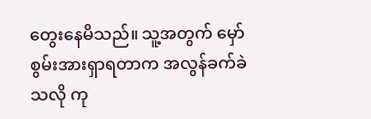တွေးနေမိသည်။ သူ့အတွက် မှော်စွမ်းအားရှာရတာက အလွန်ခက်ခဲသလို ကု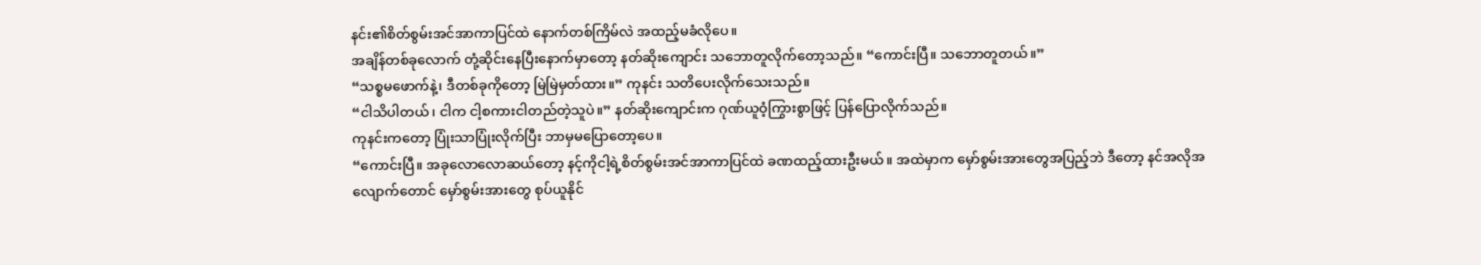နင်း၏စိတ်စွမ်းအင်အာကာပြင်ထဲ နောက်တစ်ကြိမ်လဲ အထည့်မခံလိုပေ။
အချိန်တစ်ခုလောက် တုံ့ဆိုင်းနေပြီးနောက်မှာတော့ နတ်ဆိုးကျောင်း သဘောတူလိုက်တော့သည်။ “ကောင်းပြီ။ သဘောတူတယ်။”
“သစ္စမဖောက်နဲ့၊ ဒီတစ်ခုကိုတော့ မြဲမြဲမှတ်ထား။” ကုနင်း သတိပေးလိုက်သေးသည်။
“ငါသိပါတယ်၊ ငါက ငါ့စကားငါတည်တဲ့သူပဲ။” နတ်ဆိုးကျောင်းက ဂုဏ်ယူဝံ့ကြွားစွာဖြင့် ပြန်ပြောလိုက်သည်။
ကုနင်းကတော့ ပြုံးသာပြုံးလိုက်ပြီး ဘာမှမပြောတော့ပေ။
“ကောင်းပြီ။ အခုလောလောဆယ်တော့ နင့်ကိုငါ့ရဲ့စိတ်စွမ်းအင်အာကာပြင်ထဲ ခဏထည့်ထားဦးမယ်။ အထဲမှာက မှော်စွမ်းအားတွေအပြည့်ဘဲ ဒီတော့ နင်အလိုအလျောက်တောင် မှော်စွမ်းအားတွေ စုပ်ယူနိုင်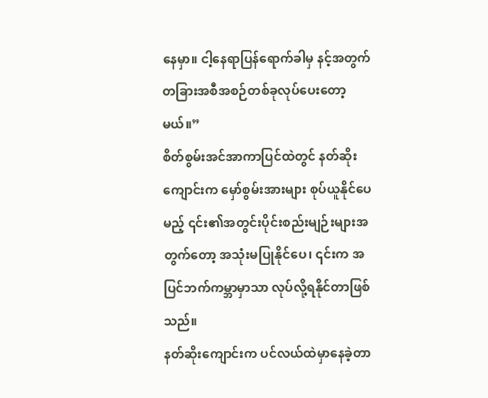နေမှာ။ ငါ့နေရာပြန်ရောက်ခါမှ နင့်အတွက် တခြားအစီအစဉ်တစ်ခုလုပ်ပေးတော့မယ်။”
စိတ်စွမ်းအင်အာကာပြင်ထဲတွင် နတ်ဆိုးကျောင်းက မှော်စွမ်းအားများ စုပ်ယူနိုင်ပေမည့် ၎င်း၏အတွင်းပိုင်းစည်းမျဉ်းများအတွက်တော့ အသုံးမပြုနိုင်ပေ၊ ၎င်းက အပြင်ဘက်ကမ္ဘာမှာသာ လုပ်လို့ရနိုင်တာဖြစ်သည်။
နတ်ဆိုးကျောင်းက ပင်လယ်ထဲမှာနေခဲ့တာ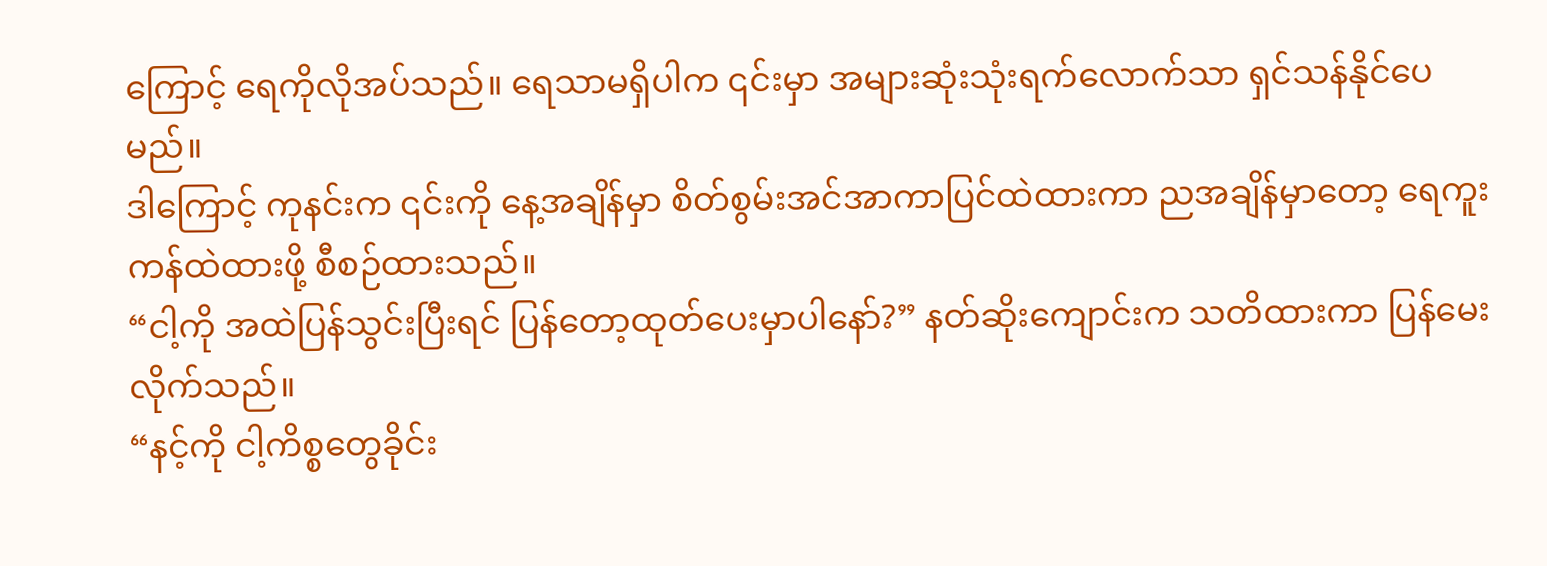ကြောင့် ရေကိုလိုအပ်သည်။ ရေသာမရှိပါက ၎င်းမှာ အများဆုံးသုံးရက်လောက်သာ ရှင်သန်နိုင်ပေမည်။
ဒါကြောင့် ကုနင်းက ၎င်းကို နေ့အချိန်မှာ စိတ်စွမ်းအင်အာကာပြင်ထဲထားကာ ညအချိန်မှာတော့ ရေကူးကန်ထဲထားဖို့ စီစဉ်ထားသည်။
“ငါ့ကို အထဲပြန်သွင်းပြီးရင် ပြန်တော့ထုတ်ပေးမှာပါနော်?” နတ်ဆိုးကျောင်းက သတိထားကာ ပြန်မေးလိုက်သည်။
“နင့်ကို ငါ့ကိစ္စတွေခိုင်း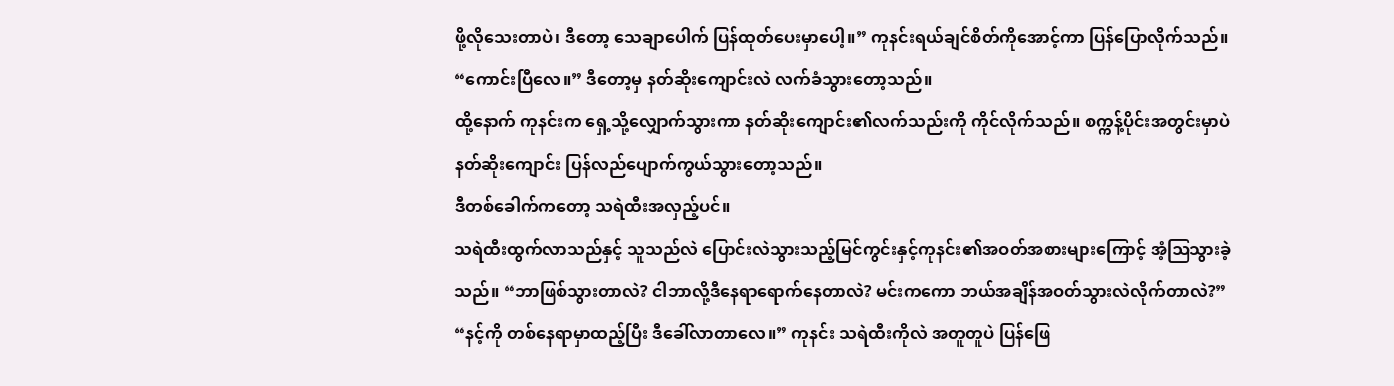ဖို့လိုသေးတာပဲ၊ ဒီတော့ သေချာပေါက် ပြန်ထုတ်ပေးမှာပေါ့။” ကုနင်းရယ်ချင်စိတ်ကိုအောင့်ကာ ပြန်ပြောလိုက်သည်။
“ကောင်းပြီလေ။” ဒီတော့မှ နတ်ဆိုးကျောင်းလဲ လက်ခံသွားတော့သည်။
ထို့နောက် ကုနင်းက ရှေ့သို့လျှောက်သွားကာ နတ်ဆိုးကျောင်း၏လက်သည်းကို ကိုင်လိုက်သည်။ စက္ကန့်ပိုင်းအတွင်းမှာပဲ နတ်ဆိုးကျောင်း ပြန်လည်ပျောက်ကွယ်သွားတော့သည်။
ဒီတစ်ခေါက်ကတော့ သရဲထီးအလှည့်ပင်။
သရဲထီးထွက်လာသည်နှင့် သူသည်လဲ ပြောင်းလဲသွားသည့်မြင်ကွင်းနှင့်ကုနင်း၏အဝတ်အစားများကြောင့် အံ့ဩသွားခဲ့သည်။ “ဘာဖြစ်သွားတာလဲ? ငါဘာလို့ဒီနေရာရောက်နေတာလဲ? မင်းကကော ဘယ်အချိန်အဝတ်သွားလဲလိုက်တာလဲ?”
“နင့်ကို တစ်နေရာမှာထည့်ပြီး ဒီခေါ်လာတာလေ။” ကုနင်း သရဲထီးကိုလဲ အတူတူပဲ ပြန်ဖြေ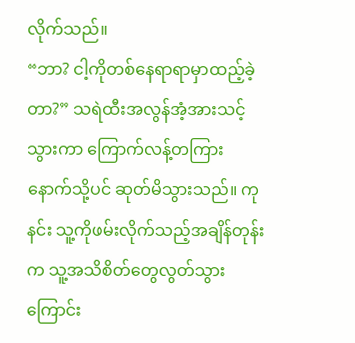လိုက်သည်။
“ဘာ? ငါ့ကိုတစ်နေရာရာမှာထည့်ခဲ့တာ?” သရဲထီးအလွန်အံ့အားသင့်သွားကာ ကြောက်လန့်တကြား နောက်သို့ပင် ဆုတ်မိသွားသည်။ ကုနင်း သူ့ကိုဖမ်းလိုက်သည့်အချိန်တုန်းက သူ့အသိစိတ်တွေလွတ်သွားကြောင်း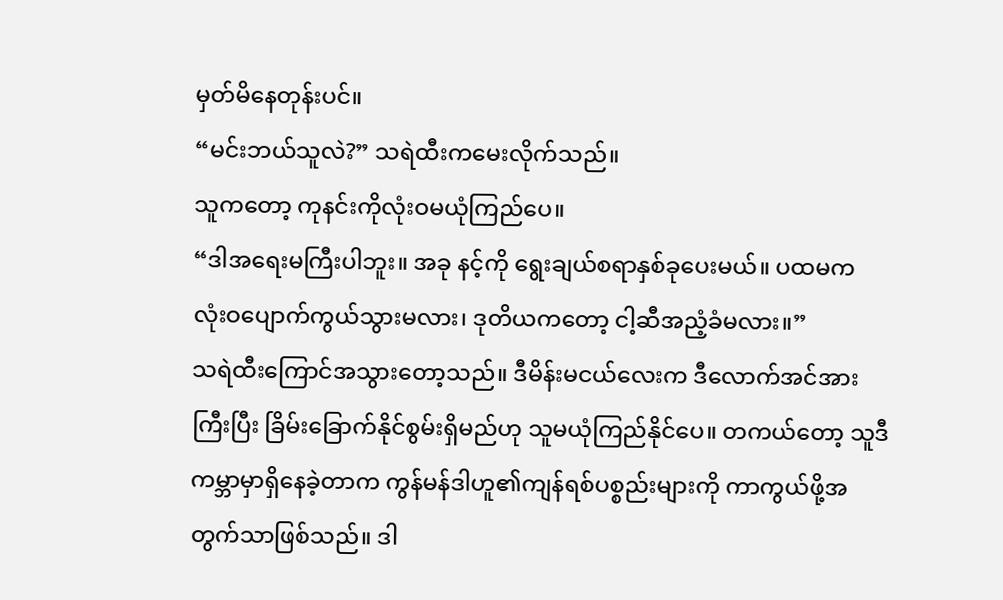မှတ်မိနေတုန်းပင်။
“မင်းဘယ်သူလဲ?” သရဲထီးကမေးလိုက်သည်။
သူကတော့ ကုနင်းကိုလုံးဝမယုံကြည်ပေ။
“ဒါအရေးမကြီးပါဘူး။ အခု နင့်ကို ရွေးချယ်စရာနှစ်ခုပေးမယ်။ ပထမက လုံးဝပျောက်ကွယ်သွားမလား၊ ဒုတိယကတော့ ငါ့ဆီအညံ့ခံမလား။”
သရဲထီးကြောင်အသွားတော့သည်။ ဒီမိန်းမငယ်လေးက ဒီလောက်အင်အားကြီးပြီး ခြိမ်းခြောက်နိုင်စွမ်းရှိမည်ဟု သူမယုံကြည်နိုင်ပေ။ တကယ်တော့ သူဒီကမ္ဘာမှာရှိနေခဲ့တာက ကွန်မန်ဒါဟူ၏ကျန်ရစ်ပစ္စည်းများကို ကာကွယ်ဖို့အတွက်သာဖြစ်သည်။ ဒါ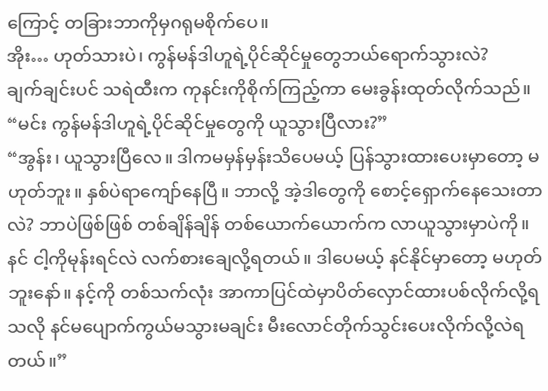ကြောင့် တခြားဘာကိုမှဂရုမစိုက်ပေ။
အိုး… ဟုတ်သားပဲ၊ ကွန်မန်ဒါဟူရဲ့ပိုင်ဆိုင်မှုတွေဘယ်ရောက်သွားလဲ?
ချက်ချင်းပင် သရဲထီးက ကုနင်းကိုစိုက်ကြည့်ကာ မေးခွန်းထုတ်လိုက်သည်။ “မင်း ကွန်မန်ဒါဟူရဲ့ပိုင်ဆိုင်မှုတွေကို ယူသွားပြီလား?”
“အွန်း၊ ယူသွားပြီလေ။ ဒါကမမှန်မှန်းသိပေမယ့် ပြန်သွားထားပေးမှာတော့ မဟုတ်ဘူး။ နှစ်ပဲရာကျော်နေပြီ။ ဘာလို့ အဲ့ဒါတွေကို စောင့်ရှောက်နေသေးတာလဲ? ဘာပဲဖြစ်ဖြစ် တစ်ချိန်ချိန် တစ်ယောက်ယောက်က လာယူသွားမှာပဲကို။ နင် ငါ့ကိုမုန်းရင်လဲ လက်စားချေလို့ရတယ်။ ဒါပေမယ့် နင်နိုင်မှာတော့ မဟုတ်ဘူးနော်။ နင့်ကို တစ်သက်လုံး အာကာပြင်ထဲမှာပိတ်လှောင်ထားပစ်လိုက်လို့ရသလို နင်မပျောက်ကွယ်မသွားမချင်း မီးလောင်တိုက်သွင်းပေးလိုက်လို့လဲရတယ်။”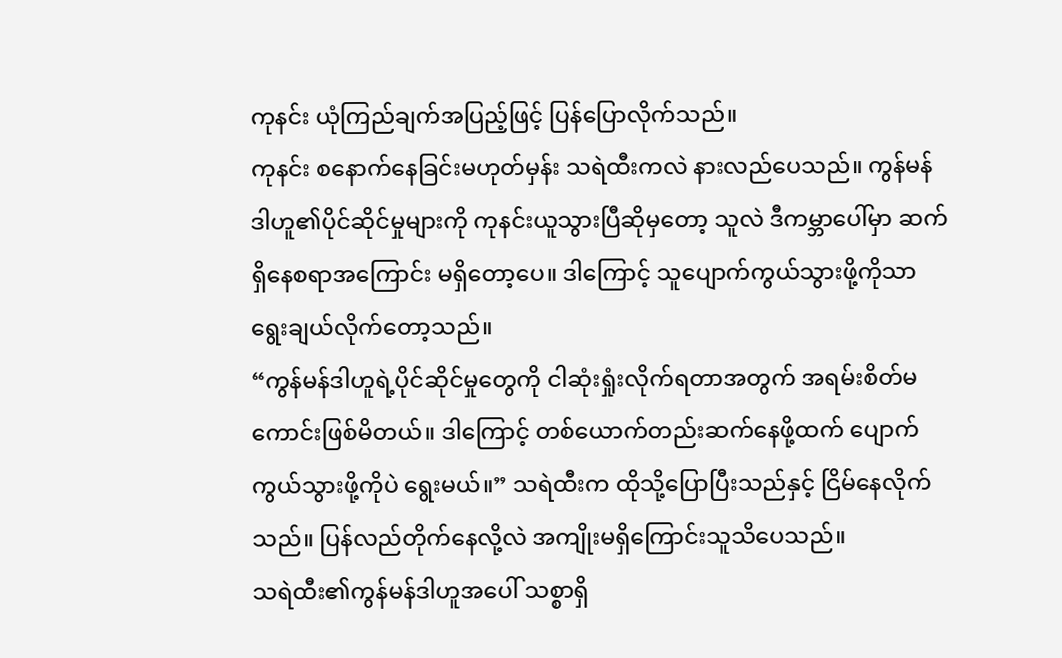ကုနင်း ယုံကြည်ချက်အပြည့်ဖြင့် ပြန်ပြောလိုက်သည်။
ကုနင်း စနောက်နေခြင်းမဟုတ်မှန်း သရဲထီးကလဲ နားလည်ပေသည်။ ကွန်မန်ဒါဟူ၏ပိုင်ဆိုင်မှုများကို ကုနင်းယူသွားပြီဆိုမှတော့ သူလဲ ဒီကမ္ဘာပေါ်မှာ ဆက်ရှိနေစရာအကြောင်း မရှိတော့ပေ။ ဒါကြောင့် သူပျောက်ကွယ်သွားဖို့ကိုသာ ရွေးချယ်လိုက်တော့သည်။
“ကွန်မန်ဒါဟူရဲ့ပိုင်ဆိုင်မှုတွေကို ငါဆုံးရှုံးလိုက်ရတာအတွက် အရမ်းစိတ်မကောင်းဖြစ်မိတယ်။ ဒါကြောင့် တစ်ယောက်တည်းဆက်နေဖို့ထက် ပျောက်ကွယ်သွားဖို့ကိုပဲ ရွေးမယ်။” သရဲထီးက ထိုသို့ပြောပြီးသည်နှင့် ငြိမ်နေလိုက်သည်။ ပြန်လည်တိုက်နေလို့လဲ အကျိုးမရှိကြောင်းသူသိပေသည်။
သရဲထီး၏ကွန်မန်ဒါဟူအပေါ် သစ္စာရှိ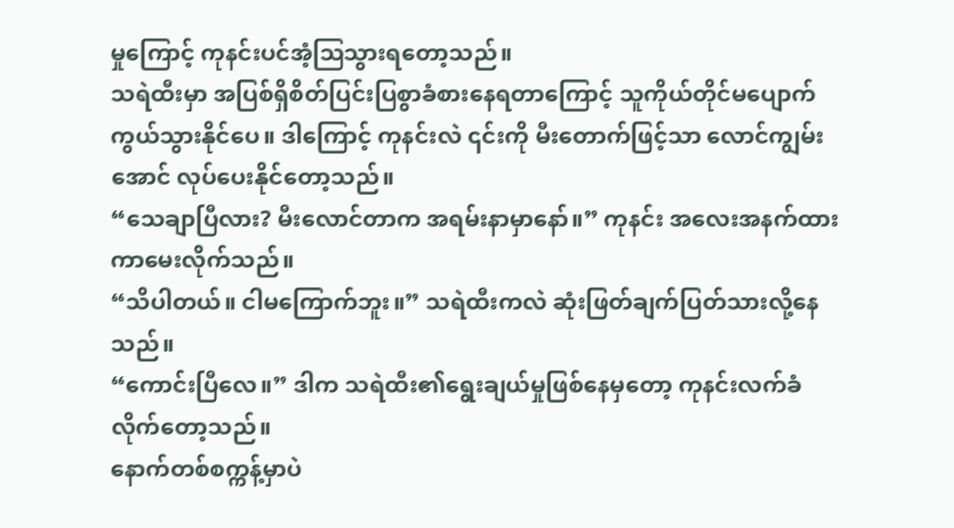မှုကြောင့် ကုနင်းပင်အံ့ဩသွားရတော့သည်။
သရဲထီးမှာ အပြစ်ရှိစိတ်ပြင်းပြစွာခံစားနေရတာကြောင့် သူကိုယ်တိုင်မပျောက်ကွယ်သွားနိုင်ပေ။ ဒါကြောင့် ကုနင်းလဲ ၎င်းကို မီးတောက်ဖြင့်သာ လောင်ကျွမ်းအောင် လုပ်ပေးနိုင်တော့သည်။
“သေချာပြီလား? မီးလောင်တာက အရမ်းနာမှာနော်။” ကုနင်း အလေးအနက်ထားကာမေးလိုက်သည်။
“သိပါတယ်။ ငါမကြောက်ဘူး။” သရဲထီးကလဲ ဆုံးဖြတ်ချက်ပြတ်သားလို့နေသည်။
“ကောင်းပြီလေ။” ဒါက သရဲထီး၏ရွေးချယ်မှုဖြစ်နေမှတော့ ကုနင်းလက်ခံလိုက်တော့သည်။
နောက်တစ်စက္ကန့်မှာပဲ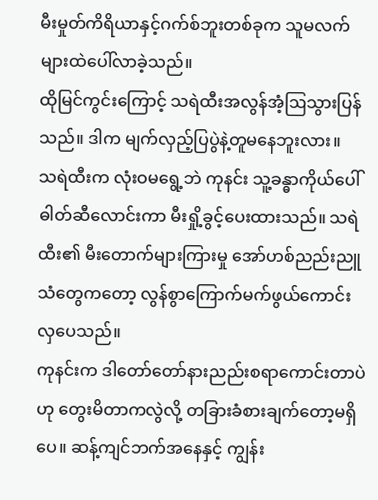မီးမှုတ်ကိရိယာနှင့်ဂက်စ်ဘူးတစ်ခုက သူမလက်များထဲပေါ်လာခဲ့သည်။
ထိုမြင်ကွင်းကြောင့် သရဲထီးအလွန်အံ့ဩသွားပြန်သည်။ ဒါက မျက်လှည့်ပြပွဲနဲ့တူမနေဘူးလား။
သရဲထီးက လုံးဝမရွေ့ဘဲ ကုနင်း သူ့ခန္ဓာကိုယ်ပေါ် ဓါတ်ဆီလောင်းကာ မီးရှို့ခွင့်ပေးထားသည်။ သရဲထီး၏ မီးတောက်များကြားမှု အော်ဟစ်ညည်းညူသံတွေကတော့ လွန်စွာကြောက်မက်ဖွယ်ကောင်းလှပေသည်။
ကုနင်းက ဒါတော်တော်နားညည်းစရာကောင်းတာပဲဟု တွေးမိတာကလွဲလို့ တခြားခံစားချက်တော့မရှိပေ။ ဆန့်ကျင်ဘက်အနေနှင့် ကျွန်း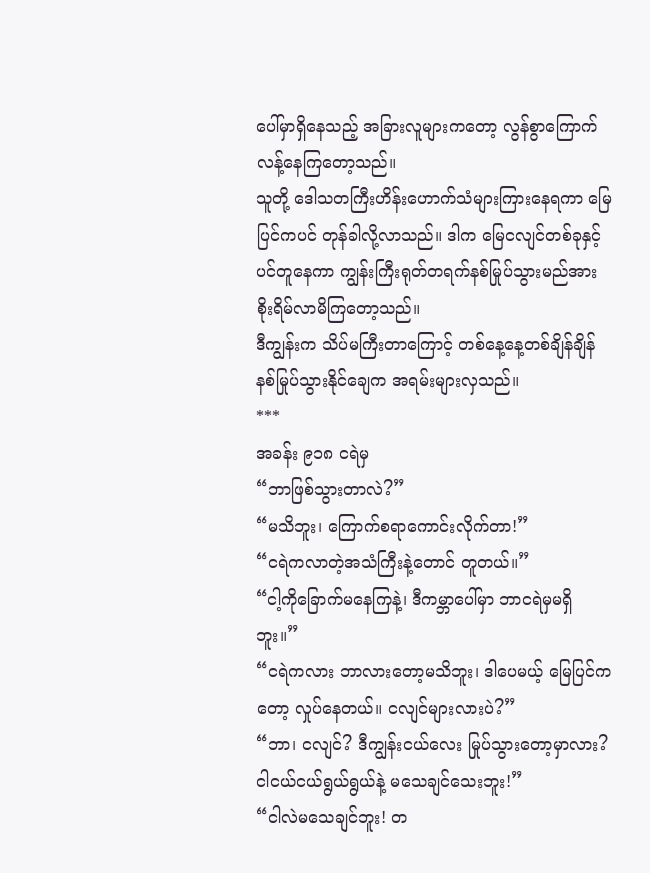ပေါ်မှာရှိနေသည့် အခြားလူများကတော့ လွန်စွာကြောက်လန့်နေကြတော့သည်။
သူတို့ ဒေါသတကြီးဟိန်းဟောက်သံများကြားနေရကာ မြေပြင်ကပင် တုန်ခါလို့လာသည်။ ဒါက မြေငလျင်တစ်ခုနှင့်ပင်တူနေကာ ကျွန်းကြီးရုတ်တရက်နစ်မြုပ်သွားမည်အား စိုးရိမ်လာမိကြတော့သည်။
ဒီကျွန်းက သိပ်မကြီးတာကြောင့် တစ်နေ့နေ့တစ်ချိန်ချိန် နစ်မြုပ်သွားနိုင်ချေက အရမ်းများလှသည်။
***
အခန်း ၉၁၈ ငရဲမှ
“ဘာဖြစ်သွားတာလဲ?”
“မသိဘူး၊ ကြောက်စရာကောင်းလိုက်တာ!”
“ငရဲကလာတဲ့အသံကြီးနဲ့တောင် တူတယ်။”
“ငါ့ကိုခြောက်မနေကြနဲ့၊ ဒီကမ္ဘာပေါ်မှာ ဘာငရဲမှမရှိဘူး။”
“ငရဲကလား ဘာလားတော့မသိဘူး၊ ဒါပေမယ့် မြေပြင်ကတော့ လှုပ်နေတယ်။ ငလျင်များလားပဲ?”
“ဘာ၊ ငလျင်? ဒီကျွန်းငယ်လေး မြုပ်သွားတော့မှာလား? ငါငယ်ငယ်ရွယ်ရွယ်နဲ့ မသေချင်သေးဘူး!”
“ငါလဲမသေချင်ဘူး! တ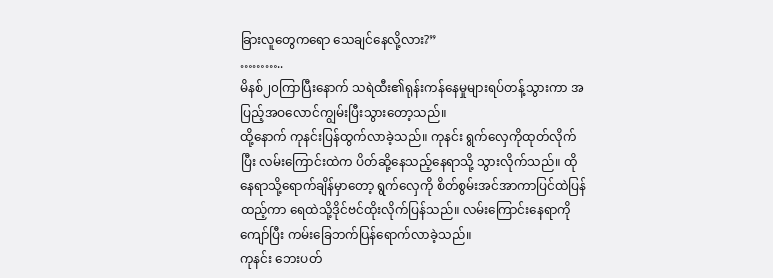ခြားလူတွေကရော သေချင်နေလို့လား?”
………..
မိနစ်၂၀ကြာပြီးနောက် သရဲထီး၏ရုန်းကန်နေမှုများရပ်တန့်သွားကာ အပြည့်အဝလောင်ကျွမ်းပြီးသွားတော့သည်။
ထို့နောက် ကုနင်းပြန်ထွက်လာခဲ့သည်။ ကုနင်း ရွက်လှေကိုထုတ်လိုက်ပြီး လမ်းကြောင်းထဲက ပိတ်ဆို့နေသည့်နေရာသို့ သွားလိုက်သည်။ ထိုနေရာသို့ရောက်ချိန်မှာတော့ ရွက်လှေကို စိတ်စွမ်းအင်အာကာပြင်ထဲပြန်ထည့်ကာ ရေထဲသို့ဒိုင်ဗင်ထိုးလိုက်ပြန်သည်။ လမ်းကြောင်းနေရာကို ကျော်ပြီး ကမ်းခြေဘက်ပြန်ရောက်လာခဲ့သည်။
ကုနင်း ဘေးပတ်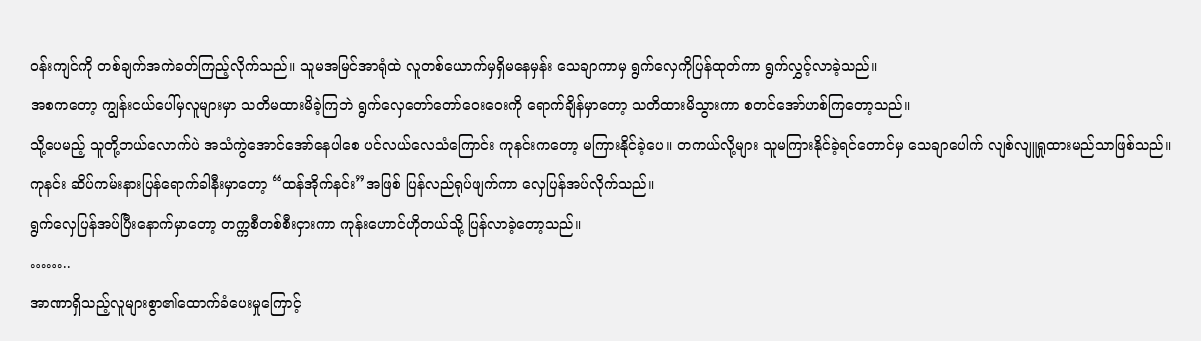ဝန်းကျင်ကို တစ်ချက်အကဲခတ်ကြည့်လိုက်သည်။ သူမအမြင်အာရုံထဲ လူတစ်ယောက်မှရှိမနေမှန်း သေချာကာမှ ရွက်လှေကိုပြန်ထုတ်ကာ ရွက်လွှင့်လာခဲ့သည်။
အစကတော့ ကျွန်းငယ်ပေါ်မှလူများမှာ သတိမထားမိခဲ့ကြဘဲ ရွက်လှေတော်တော်ဝေးဝေးကို ရောက်ချိန်မှာတော့ သတိထားမိသွားကာ စတင်အော်ဟစ်ကြတော့သည်။
သို့ပေမည့် သူတို့ဘယ်လောက်ပဲ အသံကွဲအောင်အော်နေပါစေ ပင်လယ်လေသံကြောင်း ကုနင်းကတော့ မကြားနိုင်ခဲ့ပေ။ တကယ်လို့များ သူမကြားနိုင်ခဲ့ရင်တောင်မှ သေချာပေါက် လျစ်လျူရှုထားမည်သာဖြစ်သည်။
ကုနင်း ဆိပ်ကမ်းနားပြန်ရောက်ခါနီးမှာတော့ “ထန်အိုက်နင်း”အဖြစ် ပြန်လည်ရုပ်ဖျက်ကာ လှေပြန်အပ်လိုက်သည်။
ရွက်လှေပြန်အပ်ပြီးနောက်မှာတော့ တက္ကစီတစ်စီးငှားကာ ကုန်းဟောင်ဟိုတယ်သို့ ပြန်လာခဲ့တော့သည်။
……..
အာဏာရှိသည့်လူများစွာ၏ထောက်ခံပေးမှုကြောင့်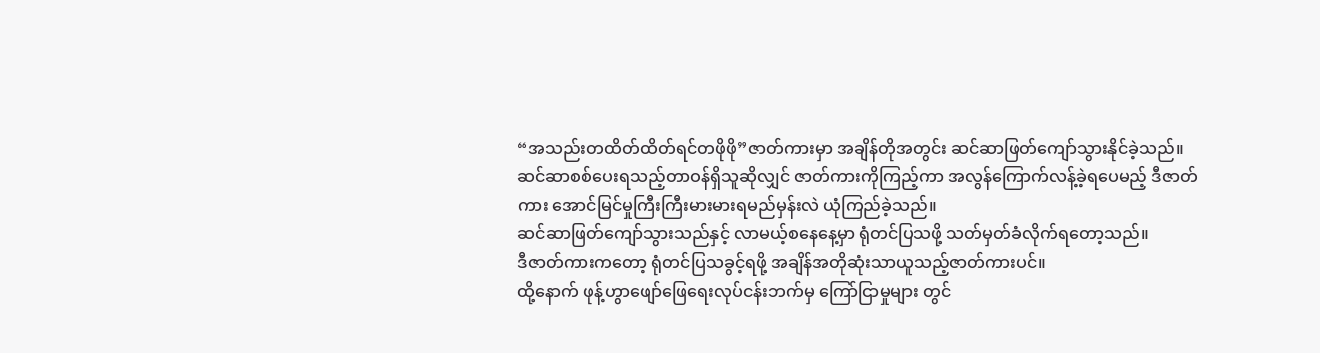“အသည်းတထိတ်ထိတ်ရင်တဖိုဖို”ဇာတ်ကားမှာ အချိန်တိုအတွင်း ဆင်ဆာဖြတ်ကျော်သွားနိုင်ခဲ့သည်။
ဆင်ဆာစစ်ပေးရသည့်တာဝန်ရှိသူဆိုလျှင် ဇာတ်ကားကိုကြည့်ကာ အလွန်ကြောက်လန့်ခဲ့ရပေမည့် ဒီဇာတ်ကား အောင်မြင်မှုကြီးကြီးမားမားရမည်မှန်းလဲ ယုံကြည်ခဲ့သည်။
ဆင်ဆာဖြတ်ကျော်သွားသည်နှင့် လာမယ့်စနေနေ့မှာ ရုံတင်ပြသဖို့ သတ်မှတ်ခံလိုက်ရတော့သည်။
ဒီဇာတ်ကားကတော့ ရုံတင်ပြသခွင့်ရဖို့ အချိန်အတိုဆုံးသာယူသည့်ဇာတ်ကားပင်။
ထို့နောက် ဖုန့်ဟွာဖျော်ဖြေရေးလုပ်ငန်းဘက်မှ ကြော်ငြာမှုများ တွင်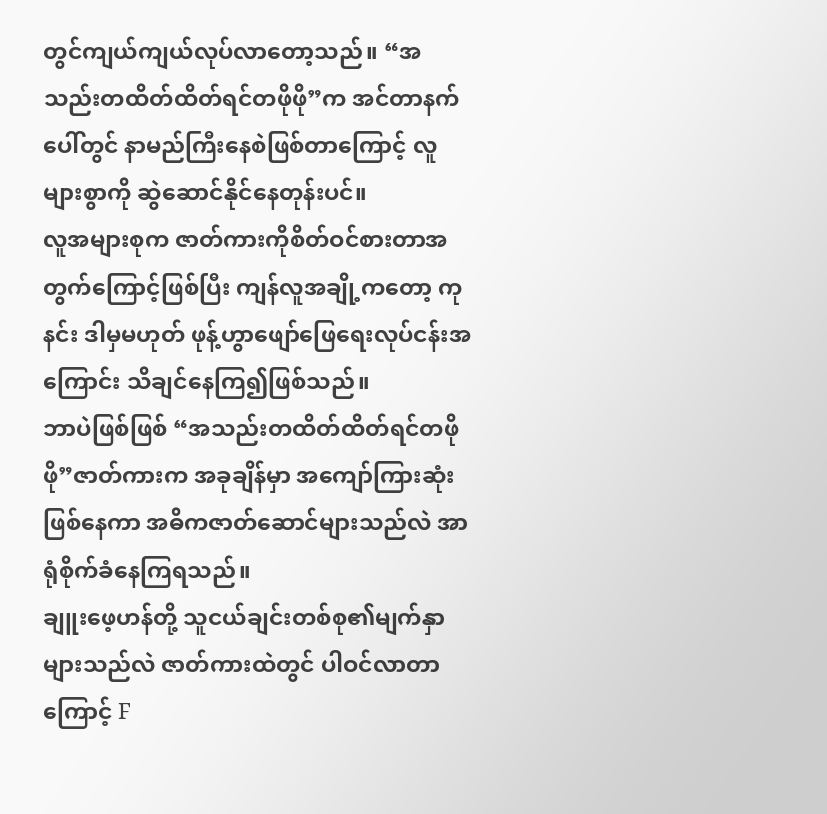တွင်ကျယ်ကျယ်လုပ်လာတော့သည်။ “အသည်းတထိတ်ထိတ်ရင်တဖိုဖို”က အင်တာနက်ပေါ်တွင် နာမည်ကြီးနေစဲဖြစ်တာကြောင့် လူများစွာကို ဆွဲဆောင်နိုင်နေတုန်းပင်။
လူအများစုက ဇာတ်ကားကိုစိတ်ဝင်စားတာအတွက်ကြောင့်ဖြစ်ပြီး ကျန်လူအချို့ကတော့ ကုနင်း ဒါမှမဟုတ် ဖုန့်ဟွာဖျော်ဖြေရေးလုပ်ငန်းအကြောင်း သိချင်နေကြ၍ဖြစ်သည်။
ဘာပဲဖြစ်ဖြစ် “အသည်းတထိတ်ထိတ်ရင်တဖိုဖို”ဇာတ်ကားက အခုချိန်မှာ အကျော်ကြားဆုံးဖြစ်နေကာ အဓိကဇာတ်ဆောင်များသည်လဲ အာရုံစိုက်ခံနေကြရသည်။
ချူးဖေ့ဟန်တို့ သူငယ်ချင်းတစ်စု၏မျက်နှာများသည်လဲ ဇာတ်ကားထဲတွင် ပါဝင်လာတာကြောင့် F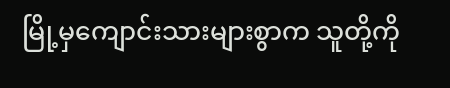မြို့မှကျောင်းသားများစွာက သူတို့ကို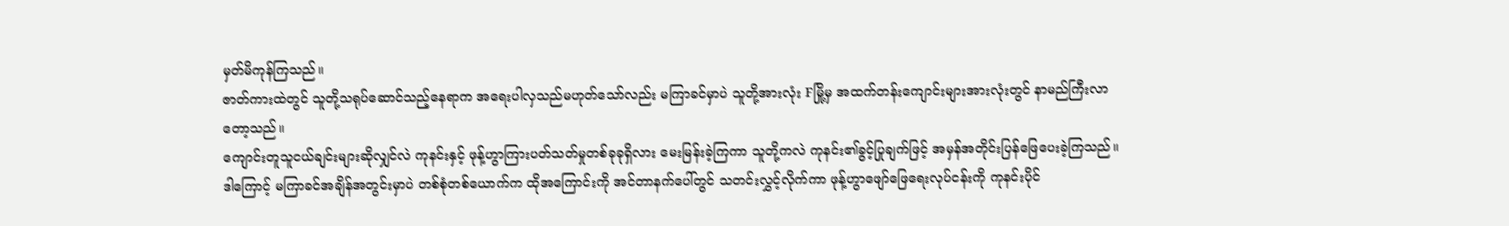မှတ်မိကုန်ကြသည်။
ဇာတ်ကားထဲတွင် သူတို့သရုပ်ဆောင်သည့်နေရာက အရေးပါလှသည်မဟုတ်သော်လည်း မကြာခင်မှာပဲ သူတို့အားလုံး Fမြို့မှ အထက်တန်းကျောင်းများအားလုံးတွင် နာမည်ကြီးလာတော့သည်။
ကျောင်းတူသူငယ်ချင်းများဆိုလျှင်လဲ ကုနင်းနှင့် ဖုန့်ဟွာကြားပတ်သတ်မှုတစ်ခုခုရှိလား မေးမြန်းခဲ့ကြကာ သူတို့ကလဲ ကုနင်း၏ခွင့်ပြုချက်ဖြင့် အမှန်အတိုင်းပြန်ဖြေပေးခဲ့ကြသည်။
ဒါကြောင့် မကြာခင်အချိန်အတွင်းမှာပဲ တစ်စုံတစ်ယောက်က ထိုအကြောင်းကို အင်တာနက်ပေါ်တွင် သတင်းလွှင့်လိုက်ကာ ဖုန့်ဟွာဖျော်ဖြေရေးလုပ်ငန်းကို ကုနင်းပိုင်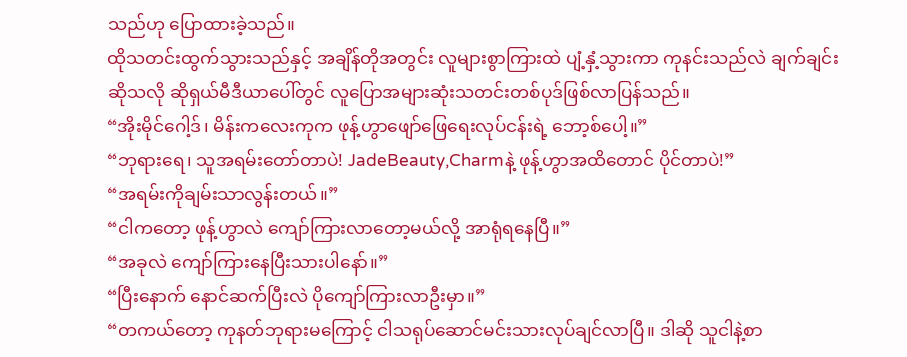သည်ဟု ပြောထားခဲ့သည်။
ထိုသတင်းထွက်သွားသည်နှင့် အချိန်တိုအတွင်း လူများစွာကြားထဲ ပျံ့နှံ့သွားကာ ကုနင်းသည်လဲ ချက်ချင်းဆိုသလို ဆိုရှယ်မီဒီယာပေါ်တွင် လူပြောအများဆုံးသတင်းတစ်ပုဒ်ဖြစ်လာပြန်သည်။
“အိုးမိုင်ဂေါ့ဒ်၊ မိန်းကလေးကုက ဖုန့်ဟွာဖျော်ဖြေရေးလုပ်ငန်းရဲ့ ဘော့စ်ပေါ့။”
“ဘုရားရေ၊ သူအရမ်းတော်တာပဲ! JadeBeauty,Charmနဲ့ ဖုန့်ဟွာအထိတောင် ပိုင်တာပဲ!”
“အရမ်းကိုချမ်းသာလွန်းတယ်။”
“ငါကတော့ ဖုန့်ဟွာလဲ ကျော်ကြားလာတော့မယ်လို့ အာရုံရနေပြီ။”
“အခုလဲ ကျော်ကြားနေပြီးသားပါနော်။”
“ပြီးနောက် နောင်ဆက်ပြီးလဲ ပိုကျော်ကြားလာဦးမှာ။”
“တကယ်တော့ ကုနတ်ဘုရားမကြောင့် ငါသရုပ်ဆောင်မင်းသားလုပ်ချင်လာပြီ။ ဒါဆို သူငါနဲ့စာ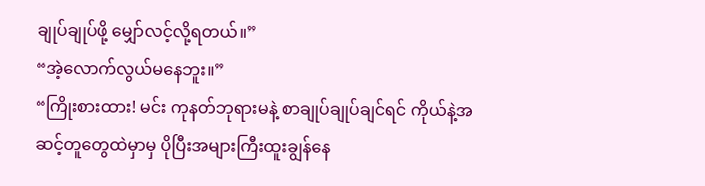ချုပ်ချုပ်ဖို့ မျှော်လင့်လို့ရတယ်။”
“အဲ့လောက်လွယ်မနေဘူး။”
“ကြိုးစားထား! မင်း ကုနတ်ဘုရားမနဲ့ စာချုပ်ချုပ်ချင်ရင် ကိုယ်နဲ့အဆင့်တူတွေထဲမှာမှ ပိုပြီးအများကြီးထူးချွန်နေ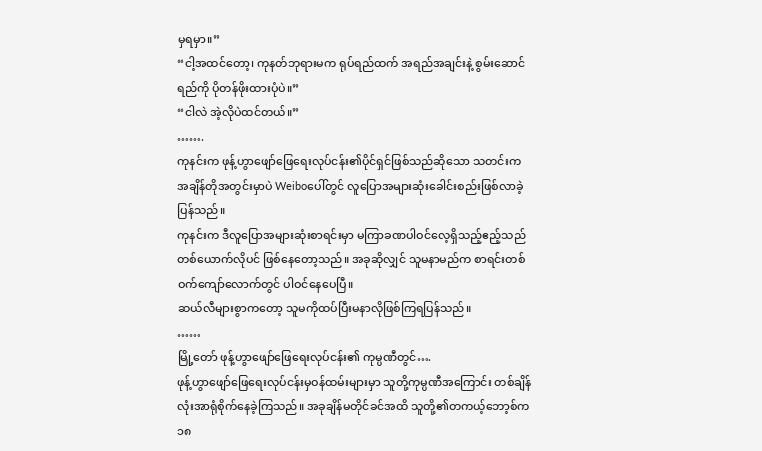မှရမှာ။”
“ငါ့အထင်တော့၊ ကုနတ်ဘုရားမက ရုပ်ရည်ထက် အရည်အချင်းနဲ့ စွမ်းဆောင်ရည်ကို ပိုတန်ဖိုးထားပုံပဲ။”
“ငါလဲ အဲ့လိုပဲထင်တယ်။”
…….
ကုနင်းက ဖုန့်ဟွာဖျော်ဖြေရေးလုပ်ငန်း၏ပိုင်ရှင်ဖြစ်သည်ဆိုသော သတင်းက အချိန်တိုအတွင်းမှာပဲ Weiboပေါ်တွင် လူပြောအများဆုံးခေါင်းစည်းဖြစ်လာခဲ့ပြန်သည်။
ကုနင်းက ဒီလူပြောအများဆုံးစာရင်းမှာ မကြာခဏပါဝင်လေ့ရှိသည့်ဧည့်သည်တစ်ယောက်လိုပင် ဖြစ်နေတော့သည်။ အခုဆိုလျှင် သူမနာမည်က စာရင်းတစ်ဝက်ကျော်လောက်တွင် ပါဝင်နေပေပြီ။
ဆယ်လီများစွာကတော့ သူမကိုထပ်ပြီးမနာလိုဖြစ်ကြရပြန်သည်။
……
မြို့တော် ဖုန့်ဟွာဖျော်ဖြေရေးလုပ်ငန်း၏ ကုမ္ပဏီတွင်….
ဖုန့်ဟွာဖျော်ဖြေရေးလုပ်ငန်းမှဝန်ထမ်းများမှာ သူတို့ကုမ္ပဏီအကြောင်း တစ်ချိန်လုံးအာရုံစိုက်နေခဲ့ကြသည်။ အခုချိန်မတိုင်ခင်အထိ သူတို့၏တကယ့်ဘော့စ်က ၁၈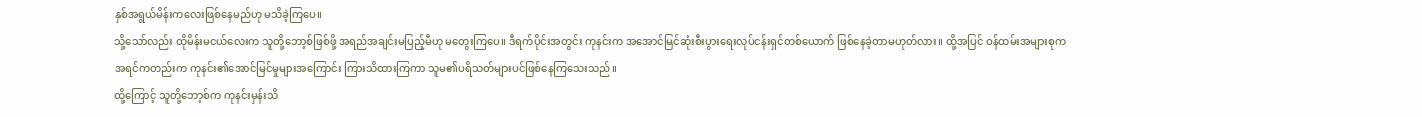နှစ်အရွယ်မိန်းကလေးဖြစ်နေမည်ဟု မသိခဲ့ကြပေ။
သို့သော်လည်း ထိုမိန်းမငယ်လေးက သူတို့ဘော့စ်ဖြစ်ဖို့ အရည်အချင်းမပြည့်မီဟု မတွေးကြပေ။ ဒီရက်ပိုင်းအတွင်း ကုနင်းက အအောင်မြင်ဆုံးစီးပွားရေးလုပ်ငန်းရှင်တစ်ယောက် ဖြစ်နေခဲ့တာမဟုတ်လား။ ထို့အပြင် ဝန်ထမ်းအများစုက အရင်ကတည်းက ကုနင်း၏အောင်မြင်မှုများအကြောင်း ကြားသိထားကြကာ သူမ၏ပရိသတ်များပင်ဖြစ်နေကြသေးသည်။
ထို့ကြောင့် သူတို့ဘော့စ်က ကုနင်းမှန်းသိ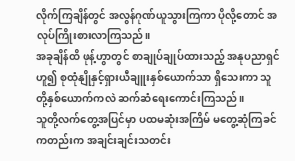လိုက်ကြချိန်တွင် အလွန်ဂုဏ်ယူသွားကြကာ ပိုလို့တောင် အလုပ်ကြိုးစားလာကြသည်။
အခုချိန်ထိ ဖုန့်ဟွာတွင် စာချုပ်ချုပ်ထားသည့် အနုပညာရှင်ဟူ၍ စုထုံနျိုနှင့်ရှားယီချူးနှစ်ယောက်သာ ရှိသေးကာ သူတို့နှစ်ယောက်ကလဲ ဆက်ဆံရေးကောင်းကြသည်။
သူတို့လက်တွေ့အပြင်မှာ ပထမဆုံးအကြိမ် မတွေ့ဆုံကြခင်ကတည်းက အချင်းချင်းသတင်း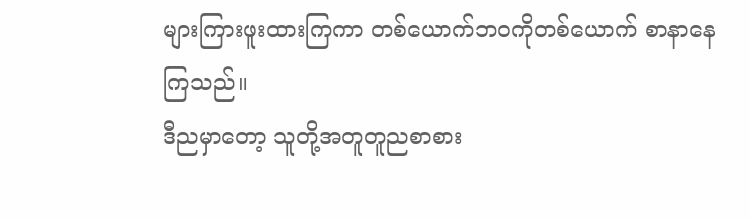များကြားဖူးထားကြကာ တစ်ယောက်ဘဝကိုတစ်ယောက် စာနာနေကြသည်။
ဒီညမှာတော့ သူတို့အတူတူညစာစား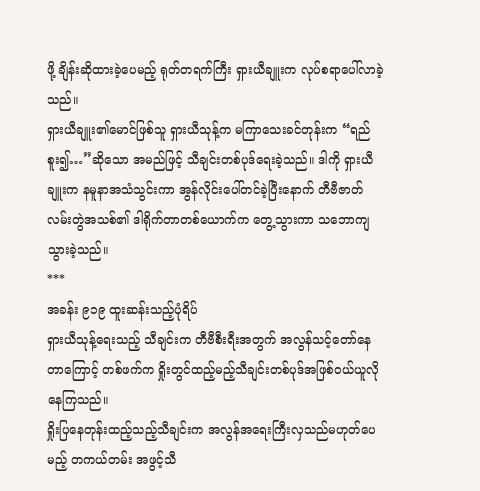ဖို့ ချိန်းဆိုထားခဲ့ပေမည့် ရုတ်တရက်ကြီး ရှားယီချူးက လုပ်စရာပေါ်လာခဲ့သည်။
ရှားယီချူး၏မောင်ဖြစ်သူ ရှားယီသုန့်က မကြာသေးခင်တုန်းက “ရည်စူး၍…”ဆိုသော အမည်ဖြင့် သီချင်းတစ်ပုဒ်ရေးခဲ့သည်။ ဒါကို ရှားယီချူးက နမူနာအသံသွင်းကာ အွန်လိုင်းပေါ်တင်ခဲ့ပြီးနောက် တီဗီဇာတ်လမ်းတွဲအသစ်၏ ဒါရိုက်တာတစ်ယောက်က တွေ့သွားကာ သဘောကျသွားခဲ့သည်။
***
အခန်း ၉၁၉ ထူးဆန်းသည့်ပုံရိပ်
ရှားယီသုန့်ရေးသည့် သီချင်းက တီဗီစီးရီးအတွက် အလွန်သင့်တော်နေတာကြောင့် တစ်ဖက်က ရှိုးတွင်ထည့်မည့်သီချင်းတစ်ပုဒ်အဖြစ်ဝယ်ယူလိုနေကြသည်။
ရှိုးပြနေတုန်းထည့်သည့်သီချင်းက အလွန်အရေးကြီးလှသည်မဟုတ်ပေမည့် တကယ်တမ်း အဖွင့်သီ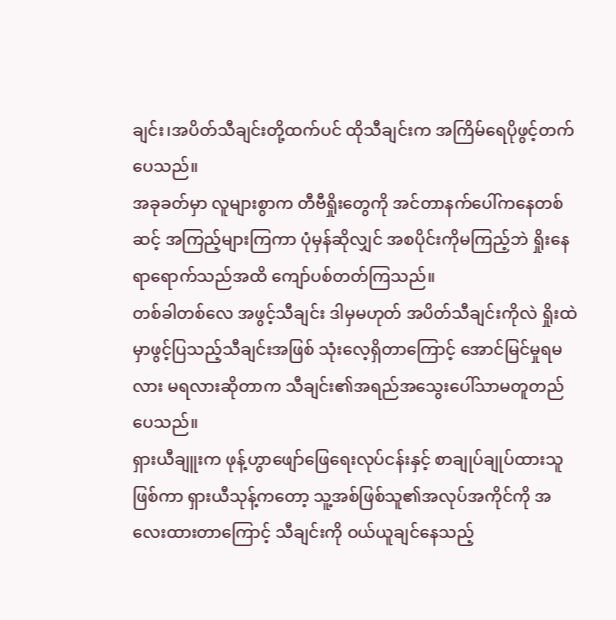ချင်း၊အပိတ်သီချင်းတို့ထက်ပင် ထိုသီချင်းက အကြိမ်ရေပိုဖွင့်တက်ပေသည်။
အခုခတ်မှာ လူများစွာက တီဗီရှိုးတွေကို အင်တာနက်ပေါ်ကနေတစ်ဆင့် အကြည့်များကြကာ ပုံမှန်ဆိုလျှင် အစပိုင်းကိုမကြည့်ဘဲ ရှိုးနေရာရောက်သည်အထိ ကျော်ပစ်တတ်ကြသည်။
တစ်ခါတစ်လေ အဖွင့်သီချင်း ဒါမှမဟုတ် အပိတ်သီချင်းကိုလဲ ရှိုးထဲမှာဖွင့်ပြသည့်သီချင်းအဖြစ် သုံးလေ့ရှိတာကြောင့် အောင်မြင်မှုရမလား မရလားဆိုတာက သီချင်း၏အရည်အသွေးပေါ်သာမတူတည်ပေသည်။
ရှားယီချူးက ဖုန့်ဟွာဖျော်ဖြေရေးလုပ်ငန်းနှင့် စာချုပ်ချုပ်ထားသူဖြစ်ကာ ရှားယီသုန့်ကတော့ သူ့အစ်ဖြစ်သူ၏အလုပ်အကိုင်ကို အလေးထားတာကြောင့် သီချင်းကို ဝယ်ယူချင်နေသည့်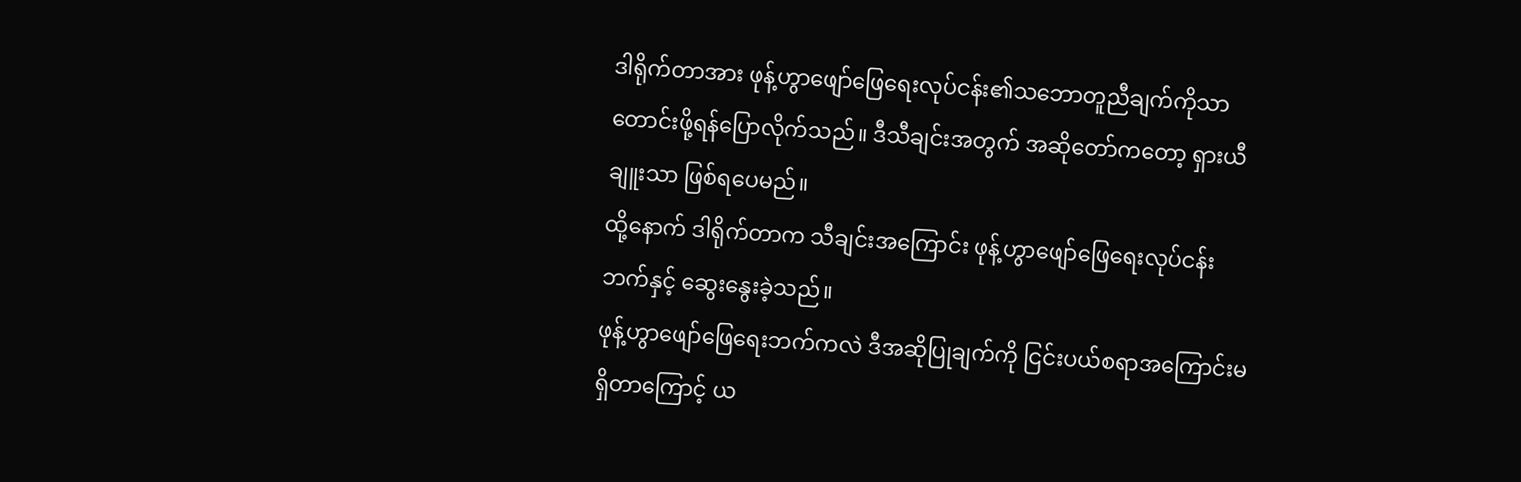ဒါရိုက်တာအား ဖုန့်ဟွာဖျော်ဖြေရေးလုပ်ငန်း၏သဘောတူညီချက်ကိုသာ တောင်းဖို့ရန်ပြောလိုက်သည်။ ဒီသီချင်းအတွက် အဆိုတော်ကတော့ ရှားယီချူးသာ ဖြစ်ရပေမည်။
ထို့နောက် ဒါရိုက်တာက သီချင်းအကြောင်း ဖုန့်ဟွာဖျော်ဖြေရေးလုပ်ငန်းဘက်နှင့် ဆွေးနွေးခဲ့သည်။
ဖုန့်ဟွာဖျော်ဖြေရေးဘက်ကလဲ ဒီအဆိုပြုချက်ကို ငြင်းပယ်စရာအကြောင်းမရှိတာကြောင့် ယ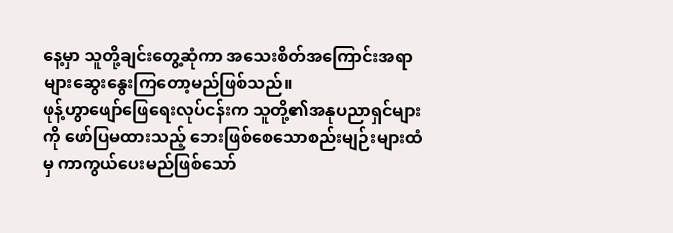နေ့မှာ သူတို့ချင်းတွေ့ဆုံကာ အသေးစိတ်အကြောင်းအရာများဆွေးနွေးကြတော့မည်ဖြစ်သည်။
ဖုန့်ဟွာဖျော်ဖြေရေးလုပ်ငန်းက သူတို့၏အနုပညာရှင်များကို ဖော်ပြမထားသည့် ဘေးဖြစ်စေသောစည်းမျဉ်းများထံမှ ကာကွယ်ပေးမည်ဖြစ်သော်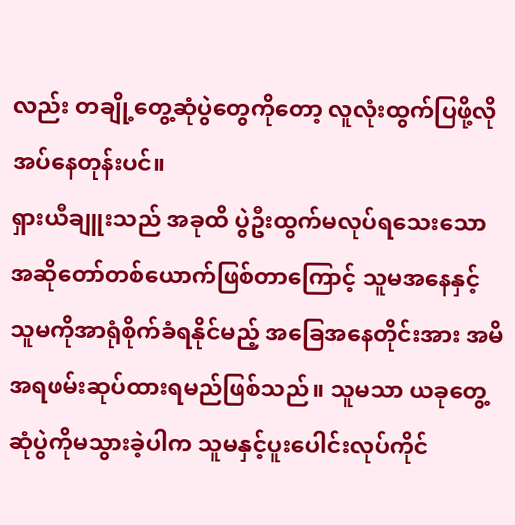လည်း တချို့တွေ့ဆုံပွဲတွေကိုတော့ လူလုံးထွက်ပြဖို့လိုအပ်နေတုန်းပင်။
ရှားယီချူးသည် အခုထိ ပွဲဦးထွက်မလုပ်ရသေးသောအဆိုတော်တစ်ယောက်ဖြစ်တာကြောင့် သူမအနေနှင့် သူမကိုအာရုံစိုက်ခံရနိုင်မည့် အခြေအနေတိုင်းအား အမိအရဖမ်းဆုပ်ထားရမည်ဖြစ်သည်။ သူမသာ ယခုတွေ့ဆုံပွဲကိုမသွားခဲ့ပါက သူမနှင့်ပူးပေါင်းလုပ်ကိုင်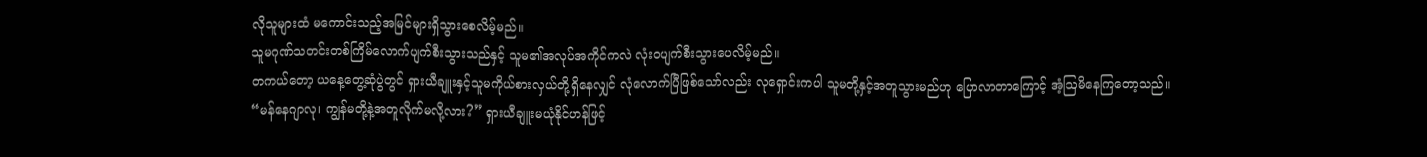လိုသူများထံ မကောင်းသည့်အမြင်များရှိသွားစေလိမ့်မည်။
သူမဂုဏ်သတင်းတစ်ကြိမ်လောက်ပျက်စီးသွားသည်နှင့် သူမ၏အလုပ်အကိုင်ကလဲ လုံးဝပျက်စီးသွားပေလိမ့်မည်။
တကယ်တော့ ယနေ့တွေ့ဆုံပွဲတွင် ရှားယီချူးနှင့်သူမကိုယ်စားလှယ်တို့ရှိနေလျှင် လုံလောက်ပြီဖြစ်သော်လည်း လုရှောင်းကပါ သူမတို့နှင့်အတူသွားမည်ဟု ပြောလာတာကြောင့် အံ့ဩမိနေကြတော့သည်။
“မန်နေဂျာလု၊ ကျွန်မတို့နဲ့အတူလိုက်မလို့လား?” ရှားယီချူးမယုံနိုင်ဟန်ဖြင့်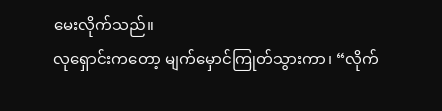မေးလိုက်သည်။
လုရှောင်းကတော့ မျက်မှောင်ကြုတ်သွားကာ၊ “လိုက်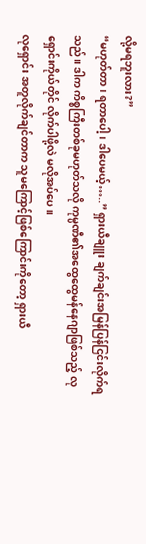လို့မရဘူးလား?”
“မဟုတ်တာ၊ ရတာပေါ့၊ ဒါပေမယ့်…..” ရှားယီချူး ချက်ချင်းအမြန်ပြန်ငြင်းလိုက်ရသည်။ ဒါက ကိစ္စကြီးတစ်ခုမဟုတ်သလို ကုမ္ပဏီ၏အထွေထွေမန်နေဂျာဖြစ်သည့် လုရှောင်းကိုယ်တိုင် လိုက်ပါဖို့လဲ မလိုအပ်ပေ။
လုရှောင်း အတူလိုက်ချင်တာက သူမကြောင့်ဖြစ်ကြောင်းကိုတော့ ရှားယီ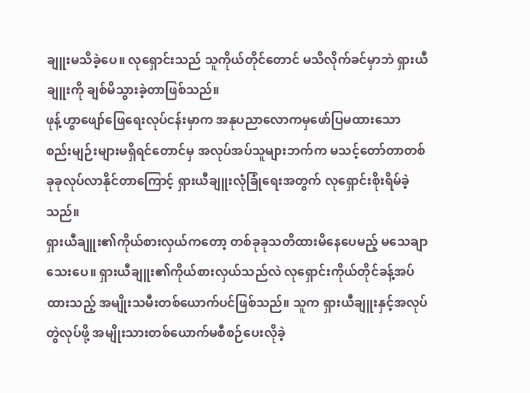ချူးမသိခဲ့ပေ။ လုရှောင်းသည် သူကိုယ်တိုင်တောင် မသိလိုက်ခင်မှာဘဲ ရှားယီချူးကို ချစ်မိသွားခဲ့တာဖြစ်သည်။
ဖုန့်ဟွာဖျော်ဖြေရေးလုပ်ငန်းမှာက အနုပညာလောကမှဖော်ပြမထားသော စည်းမျဉ်းများမရှိရင်တောင်မှ အလုပ်အပ်သူများဘက်က မသင့်တော်တာတစ်ခုခုလုပ်လာနိုင်တာကြောင့် ရှားယီချူးလုံခြုံရေးအတွက် လုရှောင်းစိုးရိမ်ခဲ့သည်။
ရှားယီချူး၏ကိုယ်စားလှယ်ကတော့ တစ်ခုခုသတိထားမိနေပေမည့် မသေချာသေးပေ။ ရှားယီချူး၏ကိုယ်စားလှယ်သည်လဲ လုရှောင်းကိုယ်တိုင်ခန့်အပ်ထားသည့် အမျိုးသမီးတစ်ယောက်ပင်ဖြစ်သည်။ သူက ရှားယီချူးနှင့်အလုပ်တွဲလုပ်ဖို့ အမျိုးသားတစ်ယောက်မစီစဉ်ပေးလိုခဲ့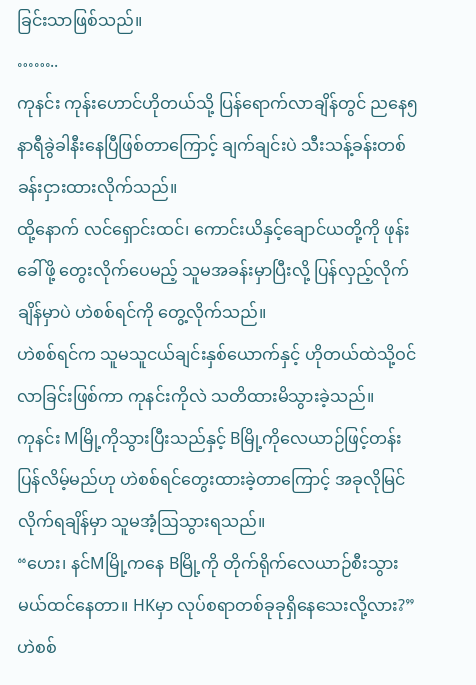ခြင်းသာဖြစ်သည်။
……..
ကုနင်း ကုန်းဟောင်ဟိုတယ်သို့ ပြန်ရောက်လာချိန်တွင် ညနေ၅နာရီခွဲခါနီးနေပြီဖြစ်တာကြောင့် ချက်ချင်းပဲ သီးသန့်ခန်းတစ်ခန်းငှားထားလိုက်သည်။
ထို့နောက် လင်ရှောင်းထင်၊ ကောင်းယိနှင့်ချောင်ယတို့ကို ဖုန်းခေါ်ဖို့ တွေးလိုက်ပေမည့် သူမအခန်းမှာပြီးလို့ ပြန်လှည့်လိုက်ချိန်မှာပဲ ဟဲစစ်ရင်ကို တွေ့လိုက်သည်။
ဟဲစစ်ရင်က သူမသူငယ်ချင်းနှစ်ယောက်နှင့် ဟိုတယ်ထဲသို့ဝင်လာခြင်းဖြစ်ကာ ကုနင်းကိုလဲ သတိထားမိသွားခဲ့သည်။
ကုနင်း Mမြို့ကိုသွားပြီးသည်နှင့် Bမြို့ကိုလေယာဉ်ဖြင့်တန်းပြန်လိမ့်မည်ဟု ဟဲစစ်ရင်တွေးထားခဲ့တာကြောင့် အခုလိုမြင်လိုက်ရချိန်မှာ သူမအံ့ဩသွားရသည်။
“ဟေး၊ နင်Mမြို့ကနေ Bမြို့ကို တိုက်ရိုက်လေယာဉ်စီးသွားမယ်ထင်နေတာ။ HKမှာ လုပ်စရာတစ်ခုခုရှိနေသေးလို့လား?” ဟဲစစ်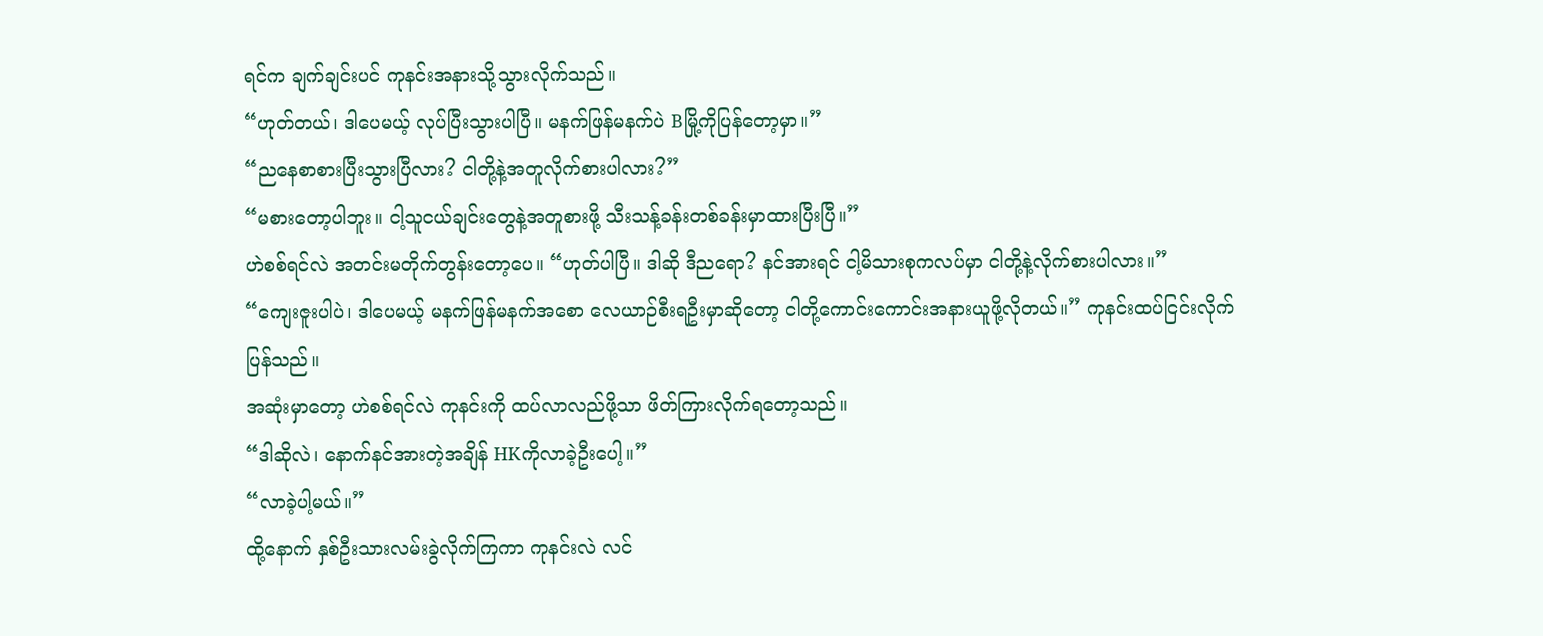ရင်က ချက်ချင်းပင် ကုနင်းအနားသို့သွားလိုက်သည်။
“ဟုတ်တယ်၊ ဒါပေမယ့် လုပ်ပြီးသွားပါပြီ။ မနက်ဖြန်မနက်ပဲ Bမြို့ကိုပြန်တော့မှာ။”
“ညနေစာစားပြီးသွားပြီလား? ငါတို့နဲ့အတူလိုက်စားပါလား?”
“မစားတော့ပါဘူး။ ငါ့သူငယ်ချင်းတွေနဲ့အတူစားဖို့ သီးသန့်ခန်းတစ်ခန်းမှာထားပြီးပြီ။”
ဟဲစစ်ရင်လဲ အတင်းမတိုက်တွန်းတော့ပေ။ “ဟုတ်ပါပြီ။ ဒါဆို ဒီညရော? နင်အားရင် ငါ့မိသားစုကလပ်မှာ ငါတို့နဲ့လိုက်စားပါလား။”
“ကျေးဇူးပါပဲ၊ ဒါပေမယ့် မနက်ဖြန်မနက်အစော လေယာဉ်စီးရဦးမှာဆိုတော့ ငါတို့ကောင်းကောင်းအနားယူဖို့လိုတယ်။” ကုနင်းထပ်ငြင်းလိုက်ပြန်သည်။
အဆုံးမှာတော့ ဟဲစစ်ရင်လဲ ကုနင်းကို ထပ်လာလည်ဖို့သာ ဖိတ်ကြားလိုက်ရတော့သည်။
“ဒါဆိုလဲ၊ နောက်နင်အားတဲ့အချိန် HKကိုလာခဲ့ဦးပေါ့။”
“လာခဲ့ပါ့မယ်။”
ထို့နောက် နှစ်ဦးသားလမ်းခွဲလိုက်ကြကာ ကုနင်းလဲ လင်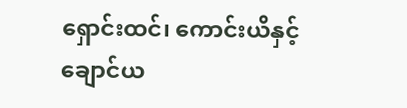ရှောင်းထင်၊ ကောင်းယိနှင့် ချောင်ယ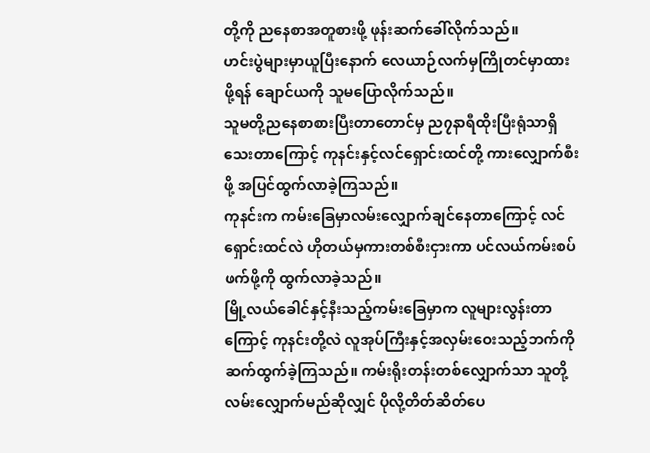တို့ကို ညနေစာအတူစားဖို့ ဖုန်းဆက်ခေါ်လိုက်သည်။
ဟင်းပွဲများမှာယူပြီးနောက် လေယာဉ်လက်မှကြိုတင်မှာထားဖို့ရန် ချောင်ယကို သူမပြောလိုက်သည်။
သူမတို့ညနေစာစားပြီးတာတောင်မှ ည၇နာရီထိုးပြီးရုံသာရှိသေးတာကြောင့် ကုနင်းနှင့်လင်ရှောင်းထင်တို့ ကားလျှောက်စီးဖို့ အပြင်ထွက်လာခဲ့ကြသည်။
ကုနင်းက ကမ်းခြေမှာလမ်းလျှောက်ချင်နေတာကြောင့် လင်ရှောင်းထင်လဲ ဟိုတယ်မှကားတစ်စီးငှားကာ ပင်လယ်ကမ်းစပ်ဖက်ဖို့ကို ထွက်လာခဲ့သည်။
မြို့လယ်ခေါင်နှင့်နီးသည့်ကမ်းခြေမှာက လူများလွန်းတာကြောင့် ကုနင်းတို့လဲ လူအုပ်ကြီးနှင့်အလှမ်းဝေးသည့်ဘက်ကို ဆက်ထွက်ခဲ့ကြသည်။ ကမ်းရိုးတန်းတစ်လျှောက်သာ သူတို့လမ်းလျှောက်မည်ဆိုလျှင် ပိုလို့တိတ်ဆိတ်ပေ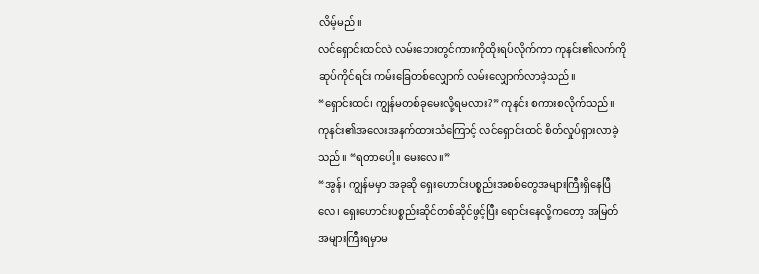လိမ့်မည်။
လင်ရှောင်းထင်လဲ လမ်းဘေးတွင်ကားကိုထိုးရပ်လိုက်ကာ ကုနင်း၏လက်ကို ဆုပ်ကိုင်ရင်း ကမ်းခြေတစ်လျှောက် လမ်းလျှောက်လာခဲ့သည်။
“ရှောင်းထင်၊ ကျွန်မတစ်ခုမေးလို့ရမလား?” ကုနင်း စကားစလိုက်သည်။
ကုနင်း၏အလေးအနက်ထားသံကြောင့် လင်ရှောင်းထင် စိတ်လှုပ်ရှားလာခဲ့သည်။ “ရတာပေါ့။ မေးလေ။”
“အွန်၊ ကျွန်မမှာ အခုဆို ရှေးဟောင်းပစ္စည်းအစစ်တွေအများကြီးရှိနေပြီလေ၊ ရှေးဟောင်းပစ္စည်းဆိုင်တစ်ဆိုင်ဖွင့်ပြီး ရောင်းနေလို့ကတော့ အမြတ်အများကြီးရမှာမ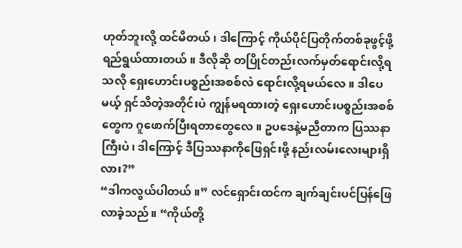ဟုတ်ဘူးလို့ ထင်မိတယ်၊ ဒါကြောင့် ကိုယ်ပိုင်ပြတိုက်တစ်ခုဖွင့်ဖို့ ရည်ရွယ်ထားတယ်။ ဒီလိုဆို တပြိုင်တည်းလက်မှတ်ရောင်းလို့ရသလို ရှေးဟောင်းပစ္စည်းအစစ်လဲ ရောင်းလို့ရမယ်လေ။ ဒါပေမယ့် ရှင်သိတဲ့အတိုင်းပဲ ကျွန်မရထားတဲ့ ရှေးဟောင်းပစ္စည်းအစစ်တွေက ဂူဖောက်ပြီးရတာတွေလေ။ ဥပဒေနဲ့မညီတာက ပြဿနာကြီးပဲ၊ ဒါကြောင့် ဒီပြဿနာကိုဖြေရှင်းဖို့ နည်းလမ်းလေးများရှိလား?”
“ဒါကလွယ်ပါတယ်။” လင်ရှောင်းထင်က ချက်ချင်းပင်ပြန်ဖြေလာခဲ့သည်။ “ကိုယ်တို့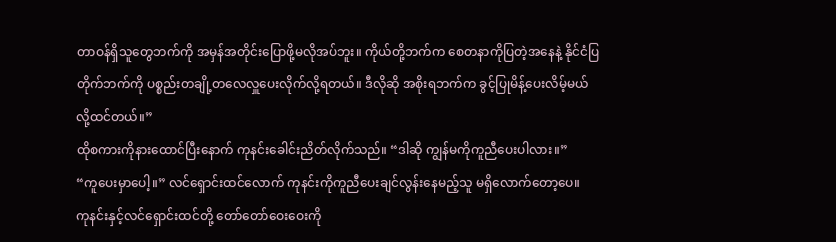တာဝန်ရှိသူတွေဘက်ကို အမှန်အတိုင်းပြောဖို့မလိုအပ်ဘူး။ ကိုယ်တို့ဘက်က စေတနာကိုပြတဲ့အနေနဲ့ နိုင်ငံပြတိုက်ဘက်ကို ပစ္စည်းတချို့တလေလှူပေးလိုက်လို့ရတယ်။ ဒီလိုဆို အစိုးရဘက်က ခွင့်ပြုမိန့်ပေးလိမ့်မယ်လို့ထင်တယ်။”
ထိုစကားကိုနားထောင်ပြီးနောက် ကုနင်းခေါင်းညိတ်လိုက်သည်။ “ဒါဆို ကျွန်မကိုကူညီပေးပါလား။”
“ကူပေးမှာပေါ့။” လင်ရှောင်းထင်လောက် ကုနင်းကိုကူညီပေးချင်လွန်းနေမည့်သူ မရှိလောက်တော့ပေ။
ကုနင်းနှင့်လင်ရှောင်းထင်တို့ တော်တော်ဝေးဝေးကို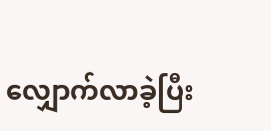လျှောက်လာခဲ့ပြီး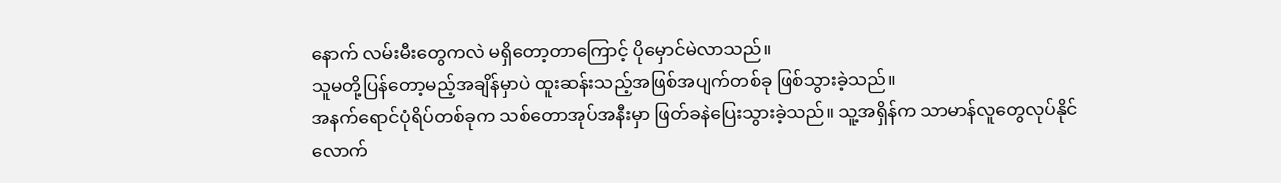နောက် လမ်းမီးတွေကလဲ မရှိတော့တာကြောင့် ပိုမှောင်မဲလာသည်။
သူမတို့ပြန်တော့မည့်အချိန်မှာပဲ ထူးဆန်းသည့်အဖြစ်အပျက်တစ်ခု ဖြစ်သွားခဲ့သည်။
အနက်ရောင်ပုံရိပ်တစ်ခုက သစ်တောအုပ်အနီးမှာ ဖြတ်ခနဲပြေးသွားခဲ့သည်။ သူ့အရှိန်က သာမာန်လူတွေလုပ်နိုင်လောက်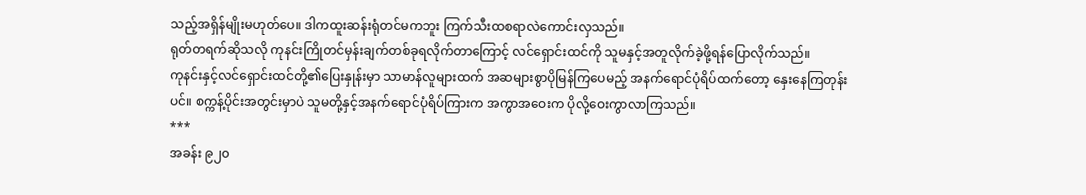သည့်အရှိန်မျိုးမဟုတ်ပေ။ ဒါကထူးဆန်းရုံတင်မကဘူး ကြက်သီးထစရာလဲကောင်းလှသည်။
ရုတ်တရက်ဆိုသလို ကုနင်းကြိုတင်မှန်းချက်တစ်ခုရလိုက်တာကြောင့် လင်ရှောင်းထင်ကို သူမနှင့်အတူလိုက်ခဲ့ဖို့ရန်ပြောလိုက်သည်။
ကုနင်းနှင့်လင်ရှောင်းထင်တို့၏ပြေးနှုန်းမှာ သာမာန်လူများထက် အဆများစွာပိုမြန်ကြပေမည့် အနက်ရောင်ပုံရိပ်ထက်တော့ နှေးနေကြတုန်းပင်။ စက္ကန့်ပိုင်းအတွင်းမှာပဲ သူမတို့နှင့်အနက်ရောင်ပုံရိပ်ကြားက အကွာအဝေးက ပိုလို့ဝေးကွာလာကြသည်။
***
အခန်း ၉၂၀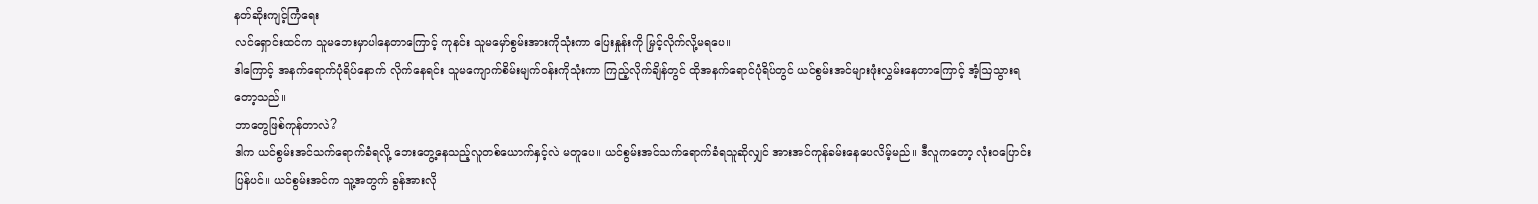နတ်ဆိုးကျင့်ကြံရေး
လင်ရှောင်းထင်က သူမဘေးမှာပါနေတာကြောင့် ကုနင်း သူမမှော်စွမ်းအားကိုသုံးကာ ပြေးနှုန်းကို မြှင့်လိုက်လို့မရပေ။
ဒါကြောင့် အနက်ရောက်ပုံရိပ်နောက် လိုက်နေရင်း သူမကျောက်စိမ်းမျက်ဝန်းကိုသုံးကာ ကြည့်လိုက်ချိန်တွင် ထိုအနက်ရောင်ပုံရိပ်တွင် ယင်စွမ်းအင်များဖုံးလွှမ်းနေတာကြောင့် အံ့ဩသွားရတော့သည်။
ဘာတွေဖြစ်ကုန်တာလဲ?
ဒါက ယင်စွမ်းအင်သက်ရောက်ခံရလို့ ဘေးတွေ့နေသည့်လူတစ်ယောက်နှင့်လဲ မတူပေ။ ယင်စွမ်းအင်သက်ရောက်ခံရသူဆိုလျှင် အားအင်ကုန်ခမ်းနေပေလိမ့်မည်။ ဒီလူကတော့ လုံးဝပြောင်းပြန်ပင်။ ယင်စွမ်းအင်က သူ့အတွက် ခွန်အားလို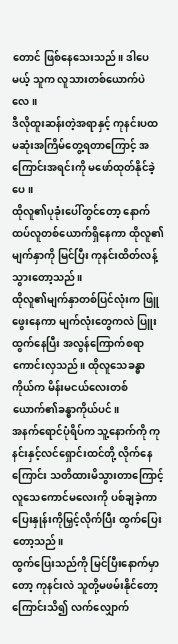တောင် ဖြစ်နေသေးသည်။ ဒါပေမယ့် သူက လူသားတစ်ယောက်ပဲလေ။
ဒီလိုထူးဆန်းတဲ့အရာနှင့် ကုနင်းပထမဆုံးအကြိမ်တွေ့ရတာကြောင့် အကြောင်းအရင်းကို မဖော်ထုတ်နိုင်ခဲ့ပေ။
ထိုလူ၏ပုခုံးပေါ်တွင်တော့ နောက်ထပ်လူတစ်ယောက်ရှိနေကာ ထိုလူ၏မျက်နှာကို မြင်ပြီး ကုနင်းထိတ်လန့်သွားတော့သည်။
ထိုလူ၏မျက်နှာတစ်ပြင်လုံးက ဖြူဖွေးနေကာ မျက်လုံးတွေကလဲ ပြူးထွက်နေပြီး အလွန်ကြောက်စရာကောင်းလှသည်။ ထိုလူသေခန္ဓာကိုယ်က မိန်းမငယ်လေးတစ်ယောက်၏ခန္ဓာကိုယ်ပင်။
အနက်ရောင်ပုံရိပ်က သူ့နောက်ကို ကုနင်းနှင့်လင်ရှောင်းထင်တို့ လိုက်နေကြောင်း သတိထားမိသွားတာကြောင့် လူသေကောင်မလေးကို ပစ်ချခဲ့ကာ ပြေးနှုန်းကိုမြှင့်လိုက်ပြီး ထွက်ပြေးတော့သည်။
ထွက်ပြေးသည်ကို မြင်ပြီးနောက်မှာတော့ ကုနင်းလဲ သူတို့မဖမ်းနိုင်တော့ကြောင်းသိ၍ လက်လျှောက်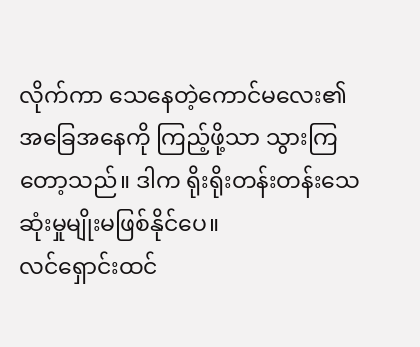လိုက်ကာ သေနေတဲ့ကောင်မလေး၏အခြေအနေကို ကြည့်ဖို့သာ သွားကြတော့သည်။ ဒါက ရိုးရိုးတန်းတန်းသေဆုံးမှုမျိုးမဖြစ်နိုင်ပေ။
လင်ရှောင်းထင်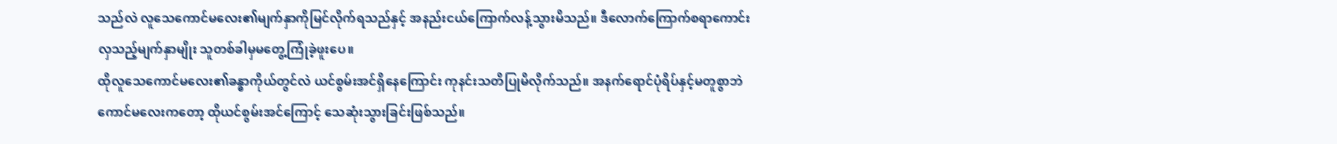သည်လဲ လူသေကောင်မလေး၏မျက်နှာကိုမြင်လိုက်ရသည်နှင့် အနည်းငယ်ကြောက်လန့်သွားမိသည်။ ဒီလောက်ကြောက်စရာကောင်းလှသည့်မျက်နှာမျိုး သူတစ်ခါမှမတွေ့ကြုံခဲ့ဖူးပေ။
ထိုလူသေကောင်မလေး၏ခန္ဓာကိုယ်တွင်လဲ ယင်စွမ်းအင်ရှိနေကြောင်း ကုနင်းသတိပြုမိလိုက်သည်။ အနက်ရောင်ပုံရိပ်နှင့်မတူစွာဘဲ ကောင်မလေးကတော့ ထိုယင်စွမ်းအင်ကြောင့် သေဆုံးသွားခြင်းဖြစ်သည်။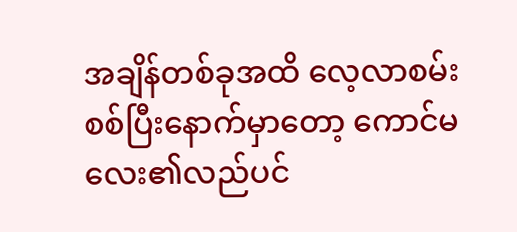အချိန်တစ်ခုအထိ လေ့လာစမ်းစစ်ပြီးနောက်မှာတော့ ကောင်မလေး၏လည်ပင်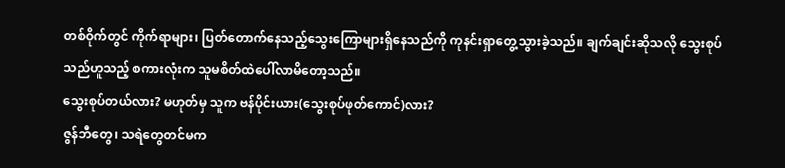တစ်ဝိုက်တွင် ကိုက်ရာများ၊ ပြတ်တောက်နေသည့်သွေးကြောများရှိနေသည်ကို ကုနင်းရှာတွေ့သွားခဲ့သည်။ ချက်ချင်းဆိုသလို သွေးစုပ်သည်ဟူသည့် စကားလုံးက သူမစိတ်ထဲပေါ်လာမိတော့သည်။
သွေးစုပ်တယ်လား? မဟုတ်မှ သူက ဗန်ပိုင်းယား(သွေးစုပ်ဖုတ်ကောင်)လား?
ဇွန်ဘီတွေ၊ သရဲတွေတင်မက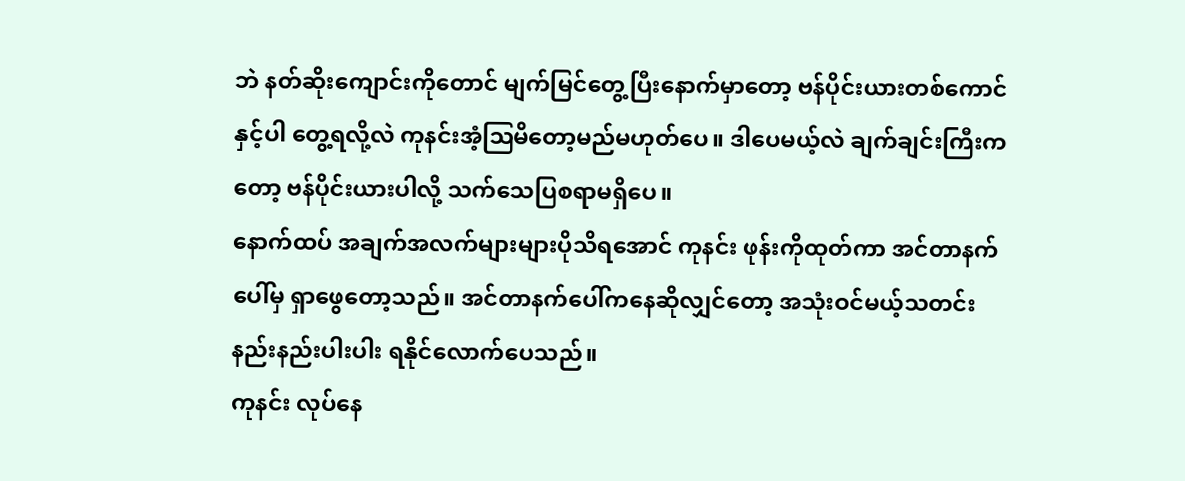ဘဲ နတ်ဆိုးကျောင်းကိုတောင် မျက်မြင်တွေ့ပြီးနောက်မှာတော့ ဗန်ပိုင်းယားတစ်ကောင်နှင့်ပါ တွေ့ရလို့လဲ ကုနင်းအံ့ဩမိတော့မည်မဟုတ်ပေ။ ဒါပေမယ့်လဲ ချက်ချင်းကြီးကတော့ ဗန်ပိုင်းယားပါလို့ သက်သေပြစရာမရှိပေ။
နောက်ထပ် အချက်အလက်များများပိုသိရအောင် ကုနင်း ဖုန်းကိုထုတ်ကာ အင်တာနက်ပေါ်မှ ရှာဖွေတော့သည်။ အင်တာနက်ပေါ်ကနေဆိုလျှင်တော့ အသုံးဝင်မယ့်သတင်းနည်းနည်းပါးပါး ရနိုင်လောက်ပေသည်။
ကုနင်း လုပ်နေ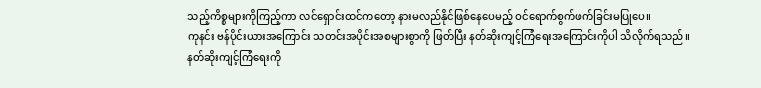သည့်ကိစ္စများကိုကြည့်ကာ လင်ရှောင်းထင်ကတော့ နားမလည်နိုင်ဖြစ်နေပေမည့် ဝင်ရောက်စွက်ဖက်ခြင်းမပြုပေ။
ကုနင်း ဗန်ပိုင်းယားအကြောင်း သတင်းအပိုင်းအစများစွာကို ဖြတ်ပြီး နတ်ဆိုးကျင့်ကြံရေးအကြောင်းကိုပါ သိလိုက်ရသည်။
နတ်ဆိုးကျင့်ကြံရေးကို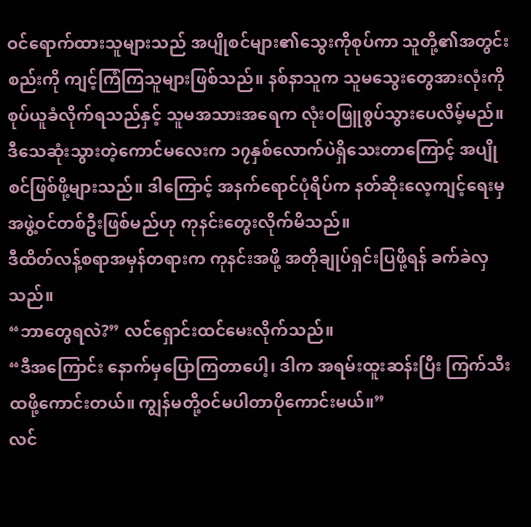ဝင်ရောက်ထားသူများသည် အပျိုစင်များ၏သွေးကိုစုပ်ကာ သူတို့၏အတွင်းစည်းကို ကျင့်ကြံကြသူများဖြစ်သည်။ နစ်နာသူက သူမသွေးတွေအားလုံးကို စုပ်ယူခံလိုက်ရသည်နှင့် သူမအသားအရေက လုံးဝဖြူစွပ်သွားပေလိမ့်မည်။
ဒီသေဆုံးသွားတဲ့ကောင်မလေးက ၁၇နှစ်လောက်ပဲရှိသေးတာကြောင့် အပျိုစင်ဖြစ်ဖို့များသည်။ ဒါကြောင့် အနက်ရောင်ပုံရိပ်က နတ်ဆိုးလေ့ကျင့်ရေးမှ အဖွဲ့ဝင်တစ်ဦးဖြစ်မည်ဟု ကုနင်းတွေးလိုက်မိသည်။
ဒီထိတ်လန့်စရာအမှန်တရားက ကုနင်းအဖို့ အတိုချုပ်ရှင်းပြဖို့ရန် ခက်ခဲလှသည်။
“ဘာတွေရလဲ?” လင်ရှောင်းထင်မေးလိုက်သည်။
“ဒီအကြောင်း နောက်မှပြောကြတာပေါ့၊ ဒါက အရမ်းထူးဆန်းပြီး ကြက်သီးထဖို့ကောင်းတယ်။ ကျွန်မတို့ဝင်မပါတာပိုကောင်းမယ်။”
လင်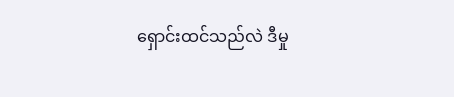ရှောင်းထင်သည်လဲ ဒီမှု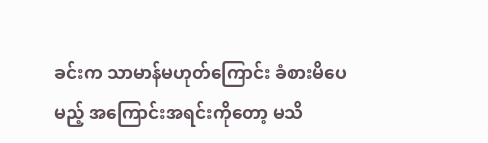ခင်းက သာမာန်မဟုတ်ကြောင်း ခံစားမိပေမည့် အကြောင်းအရင်းကိုတော့ မသိ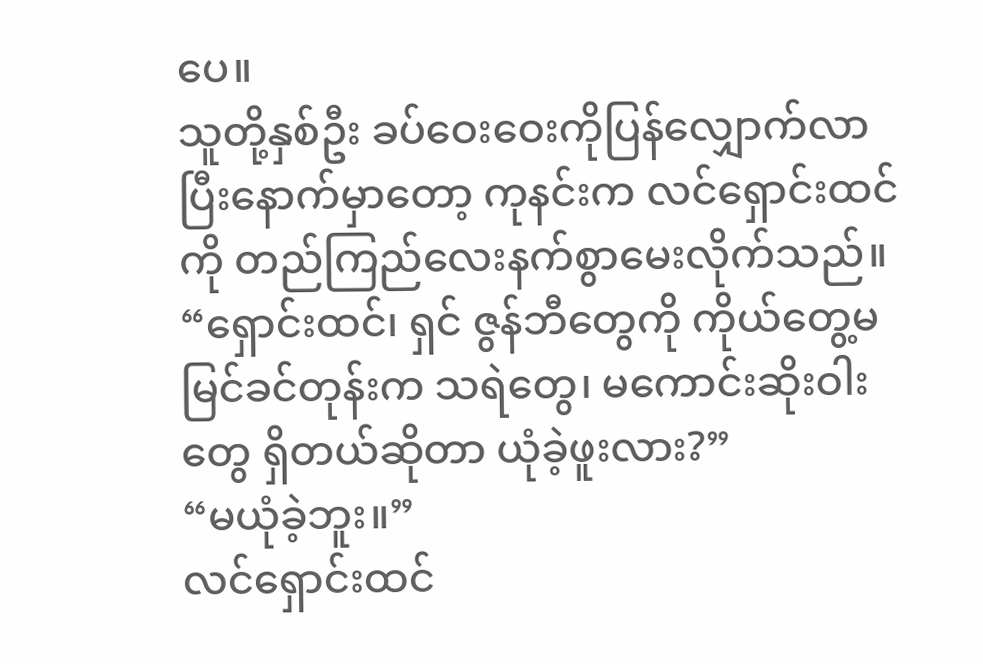ပေ။
သူတို့နှစ်ဦး ခပ်ဝေးဝေးကိုပြန်လျှောက်လာပြီးနောက်မှာတော့ ကုနင်းက လင်ရှောင်းထင်ကို တည်ကြည်လေးနက်စွာမေးလိုက်သည်။ “ရှောင်းထင်၊ ရှင် ဇွန်ဘီတွေကို ကိုယ်တွေ့မမြင်ခင်တုန်းက သရဲတွေ၊ မကောင်းဆိုးဝါးတွေ ရှိတယ်ဆိုတာ ယုံခဲ့ဖူးလား?”
“မယုံခဲ့ဘူး။”
လင်ရှောင်းထင်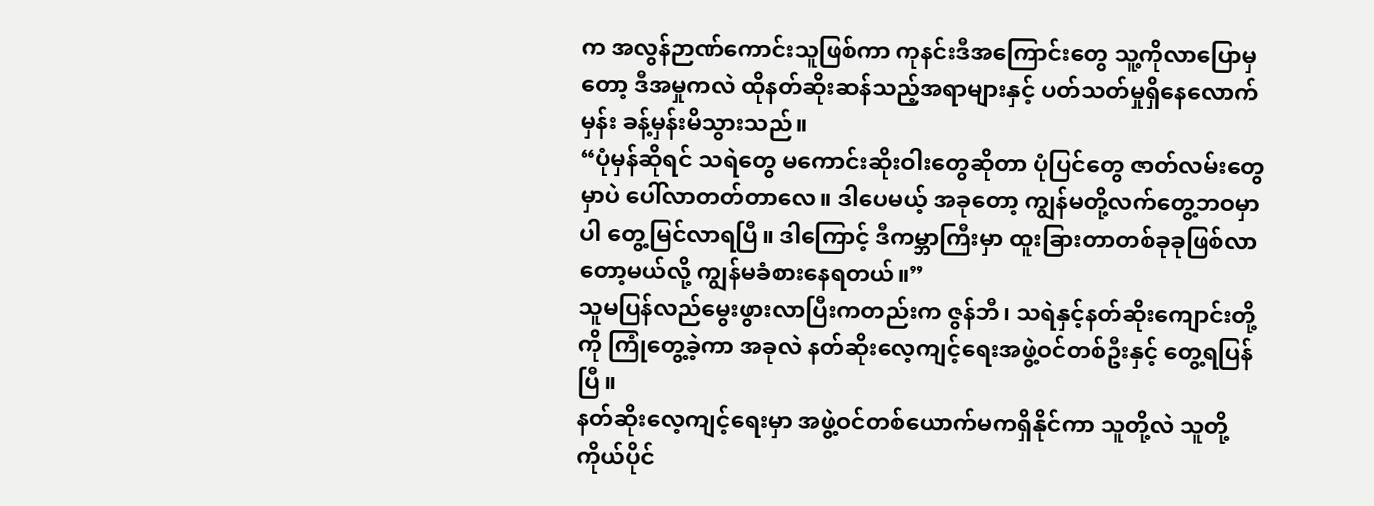က အလွန်ဉာဏ်ကောင်းသူဖြစ်ကာ ကုနင်းဒီအကြောင်းတွေ သူ့ကိုလာပြောမှတော့ ဒီအမှုကလဲ ထိုနတ်ဆိုးဆန်သည့်အရာများနှင့် ပတ်သတ်မှုရှိနေလောက်မှန်း ခန့်မှန်းမိသွားသည်။
“ပုံမှန်ဆိုရင် သရဲတွေ မကောင်းဆိုးဝါးတွေဆိုတာ ပုံပြင်တွေ ဇာတ်လမ်းတွေမှာပဲ ပေါ်လာတတ်တာလေ။ ဒါပေမယ့် အခုတော့ ကျွန်မတို့လက်တွေ့ဘဝမှာပါ တွေ့မြင်လာရပြီ။ ဒါကြောင့် ဒီကမ္ဘာကြီးမှာ ထူးခြားတာတစ်ခုခုဖြစ်လာတော့မယ်လို့ ကျွန်မခံစားနေရတယ်။”
သူမပြန်လည်မွေးဖွားလာပြီးကတည်းက ဇွန်ဘီ၊ သရဲနှင့်နတ်ဆိုးကျောင်းတို့ကို ကြုံတွေ့ခဲ့ကာ အခုလဲ နတ်ဆိုးလေ့ကျင့်ရေးအဖွဲ့ဝင်တစ်ဦးနှင့် တွေ့ရပြန်ပြီ။
နတ်ဆိုးလေ့ကျင့်ရေးမှာ အဖွဲ့ဝင်တစ်ယောက်မကရှိနိုင်ကာ သူတို့လဲ သူတို့ကိုယ်ပိုင်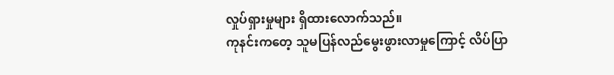လှုပ်ရှားမှုများ ရှိထားလောက်သည်။
ကုနင်းကတေ့ သူမပြန်လည်မွေးဖွားလာမှုကြောင့် လိပ်ပြာ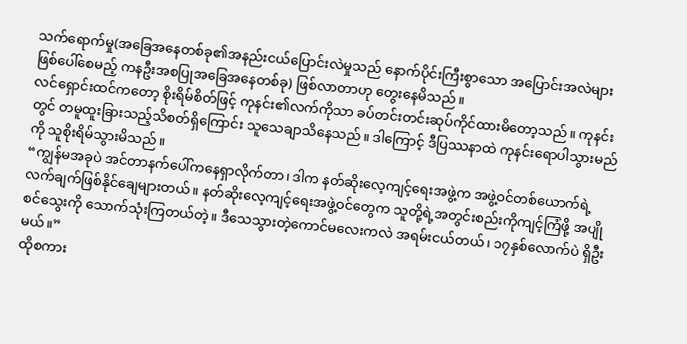သက်ရောက်မှု(အခြေအနေတစ်ခု၏အနည်းငယ်ပြောင်းလဲမှုသည် နောက်ပိုင်းကြီးစွာသော အပြောင်းအလဲများဖြစ်ပေါ်စေမည့် ကနဦးအစပြုအခြေအနေတစ်ခု) ဖြစ်လာတာဟု တွေးနေမိသည်။
လင်ရှောင်းထင်ကတော့ စိုးရိမ်စိတ်ဖြင့် ကုနင်း၏လက်ကိုသာ ခပ်တင်းတင်းဆုပ်ကိုင်ထားမိတော့သည်။ ကုနင်းတွင် တမူထူးခြားသည့်သိစတ်ရှိကြောင်း သူသေချာသိနေသည်။ ဒါကြောင့် ဒီပြဿနာထဲ ကုနင်းရောပါသွားမည်ကို သူစိုးရိမ်သွားမိသည်။
“ကျွန်မအခုပဲ အင်တာနက်ပေါ်ကနေရှာလိုက်တာ၊ ဒါက နတ်ဆိုးလေ့ကျင့်ရေးအဖွဲ့က အဖွဲ့ဝင်တစ်ယောက်ရဲ့လက်ချက်ဖြစ်နိုင်ချေများတယ်။ နတ်ဆိုးလေ့ကျင့်ရေးအဖွဲ့ဝင်တွေက သူတို့ရဲ့အတွင်းစည်းကိုကျင့်ကြံဖို့ အပျိုစင်သွေးကို သောက်သုံးကြတယ်တဲ့။ ဒီသေသွားတဲ့ကောင်မလေးကလဲ အရမ်းငယ်တယ်၊ ၁၇နှစ်လောက်ပဲ ရှိဦးမယ်။”
ထိုစကား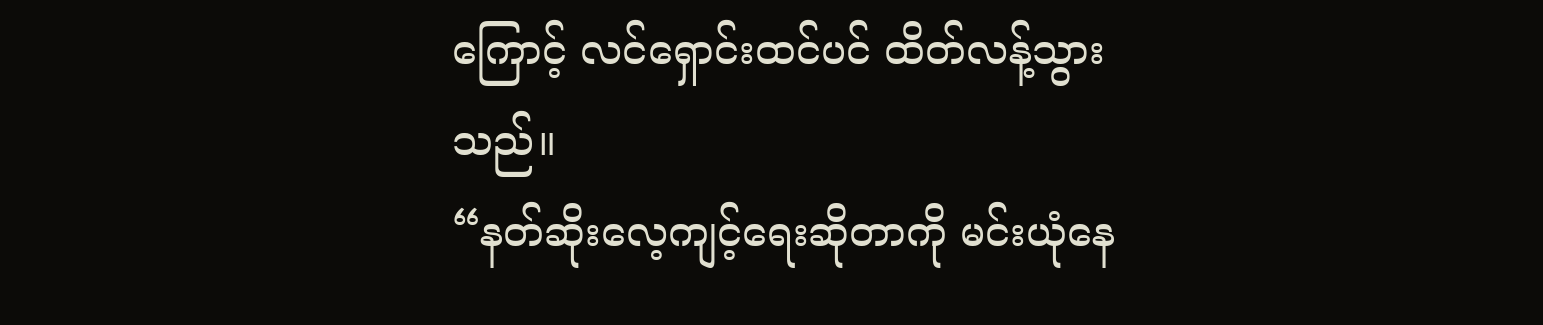ကြောင့် လင်ရှောင်းထင်ပင် ထိတ်လန့်သွားသည်။
“နတ်ဆိုးလေ့ကျင့်ရေးဆိုတာကို မင်းယုံနေ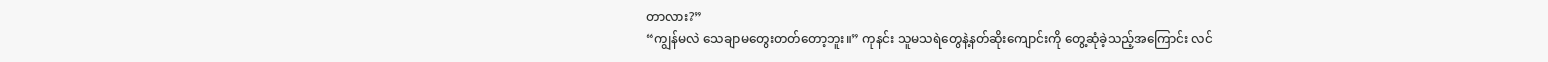တာလား?”
“ကျွန်မလဲ သေချာမတွေးတတ်တော့ဘူး။” ကုနင်း သူမသရဲတွေနဲ့နတ်ဆိုးကျောင်းကို တွေ့ဆုံခဲ့သည့်အကြောင်း လင်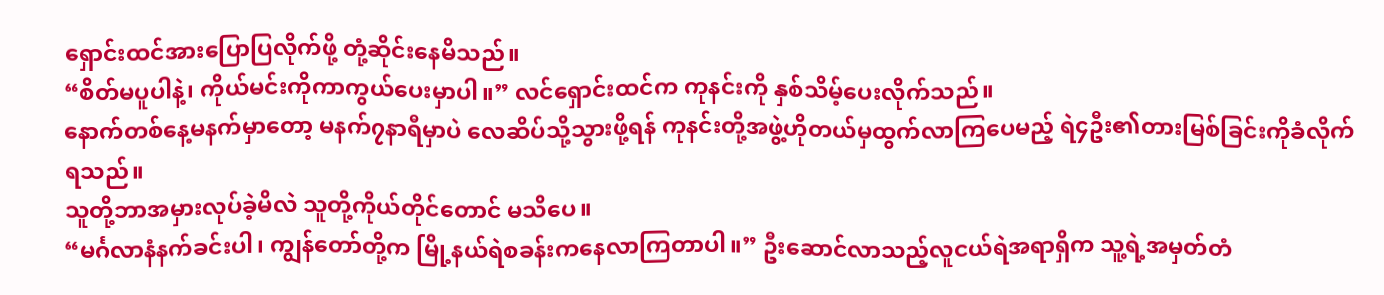ရှောင်းထင်အားပြောပြလိုက်ဖို့ တုံ့ဆိုင်းနေမိသည်။
“စိတ်မပူပါနဲ့၊ ကိုယ်မင်းကိုကာကွယ်ပေးမှာပါ။” လင်ရှောင်းထင်က ကုနင်းကို နှစ်သိမ့်ပေးလိုက်သည်။
နောက်တစ်နေ့မနက်မှာတော့ မနက်၇နာရီမှာပဲ လေဆိပ်သို့သွားဖို့ရန် ကုနင်းတို့အဖွဲ့ဟိုတယ်မှထွက်လာကြပေမည့် ရဲ၄ဦး၏တားမြစ်ခြင်းကိုခံလိုက်ရသည်။
သူတို့ဘာအမှားလုပ်ခဲ့မိလဲ သူတို့ကိုယ်တိုင်တောင် မသိပေ။
“မင်္ဂလာနံနက်ခင်းပါ၊ ကျွန်တော်တို့က မြို့နယ်ရဲစခန်းကနေလာကြတာပါ။” ဦးဆောင်လာသည့်လူငယ်ရဲအရာရှိက သူ့ရဲ့အမှတ်တံ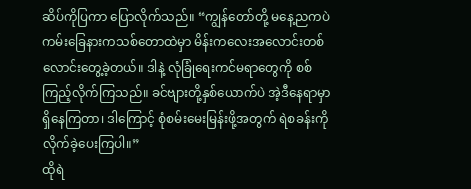ဆိပ်ကိုပြကာ ပြောလိုက်သည်။ “ကျွန်တော်တို့ မနေ့ညကပဲ ကမ်းခြေနားကသစ်တောထဲမှာ မိန်းကလေးအလောင်းတစ်လောင်းတွေ့ခဲ့တယ်။ ဒါနဲ့ လုံခြုံရေးကင်မရာတွေကို စစ်ကြည့်လိုက်ကြသည်။ ခင်ဗျားတို့နှစ်ယောက်ပဲ အဲ့ဒီနေရာမှာရှိနေကြတာ၊ ဒါကြောင့် စုံစမ်းမေးမြန်းဖို့အတွက် ရဲစခန်းကိုလိုက်ခဲ့ပေးကြပါ။”
ထိုရဲ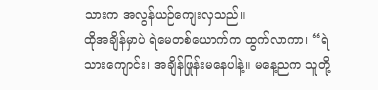သားက အလွန်ယဉ်ကျေးလှသည်။
ထိုအချိန်မှာပဲ ရဲမေတစ်ယောက်က ထွက်လာကာ၊ “ရဲသားကျောင်း၊ အချိန်ဖြုန်းမနေပါနဲ့။ မနေ့ညက သူတို့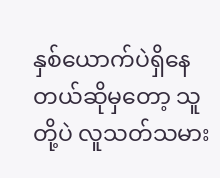နှစ်ယောက်ပဲရှိနေတယ်ဆိုမှတော့ သူတို့ပဲ လူသတ်သမား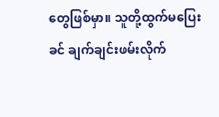တွေဖြစ်မှာ။ သူတို့ထွက်မပြေးခင် ချက်ချင်းဖမ်းလိုက်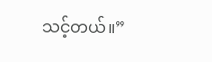သင့်တယ်။”